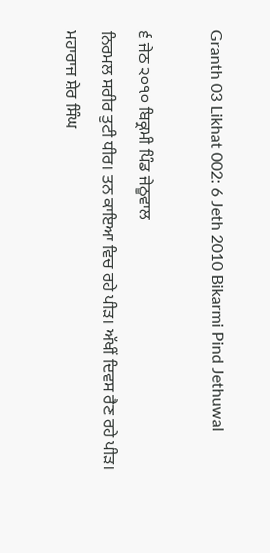Granth 03 Likhat 002: 6 Jeth 2010 Bikarmi Pind Jethuwal

੬ ਜੇਠ ੨੦੧੦ ਬਿਕ੍ਰਮੀ ਪਿੰਡ ਜੇਠੂਵਾਲ
ਨਿਰਮਲ ਸਰੀਰ ਤੁਟੀ ਧੀਰ। ਤਨ ਕਾਇਆ ਵਿਚ ਰਹੇ ਪੀੜ। ਅੱਖੀਂ ਦਿਵਸ ਰੈਣ ਰਹੇ ਪੀੜ। ਮਹਾਰਾਜ ਸ਼ੇਰ ਸਿੰਘ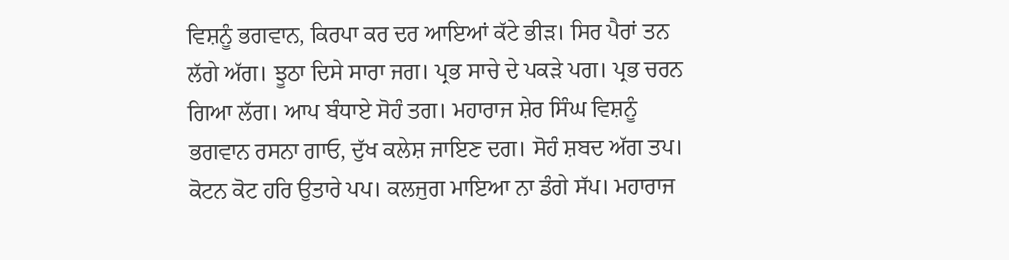ਵਿਸ਼ਨੂੰ ਭਗਵਾਨ, ਕਿਰਪਾ ਕਰ ਦਰ ਆਇਆਂ ਕੱਟੇ ਭੀੜ। ਸਿਰ ਪੈਰਾਂ ਤਨ ਲੱਗੇ ਅੱਗ। ਝੂਠਾ ਦਿਸੇ ਸਾਰਾ ਜਗ। ਪ੍ਰਭ ਸਾਚੇ ਦੇ ਪਕੜੇ ਪਗ। ਪ੍ਰਭ ਚਰਨ ਗਿਆ ਲੱਗ। ਆਪ ਬੰਧਾਏ ਸੋਹੰ ਤਗ। ਮਹਾਰਾਜ ਸ਼ੇਰ ਸਿੰਘ ਵਿਸ਼ਨੂੰ ਭਗਵਾਨ ਰਸਨਾ ਗਾਓ, ਦੁੱਖ ਕਲੇਸ਼ ਜਾਇਣ ਦਗ। ਸੋਹੰ ਸ਼ਬਦ ਅੱਗ ਤਪ। ਕੋਟਨ ਕੋਟ ਹਰਿ ਉਤਾਰੇ ਪਪ। ਕਲਜੁਗ ਮਾਇਆ ਨਾ ਡੰਗੇ ਸੱਪ। ਮਹਾਰਾਜ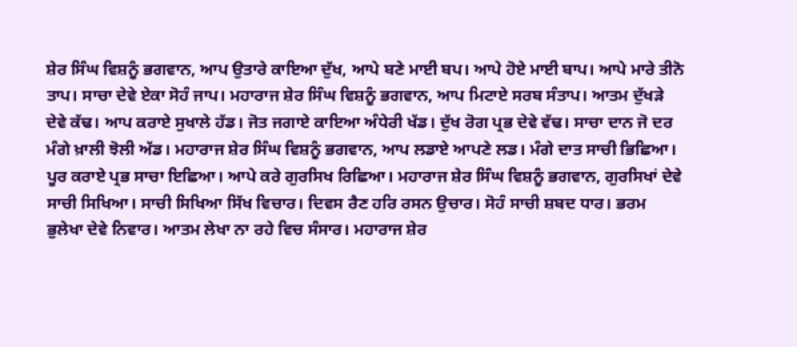ਸ਼ੇਰ ਸਿੰਘ ਵਿਸ਼ਨੂੰ ਭਗਵਾਨ, ਆਪ ਉਤਾਰੇ ਕਾਇਆ ਦੁੱਖ, ਆਪੇ ਬਣੇ ਮਾਈ ਬਪ। ਆਪੇ ਹੋਏ ਮਾਈ ਬਾਪ। ਆਪੇ ਮਾਰੇ ਤੀਨੋ ਤਾਪ। ਸਾਚਾ ਦੇਵੇ ਏਕਾ ਸੋਹੰ ਜਾਪ। ਮਹਾਰਾਜ ਸ਼ੇਰ ਸਿੰਘ ਵਿਸ਼ਨੂੰ ਭਗਵਾਨ, ਆਪ ਮਿਟਾਏ ਸਰਬ ਸੰਤਾਪ। ਆਤਮ ਦੁੱਖੜੇ ਦੇਵੇ ਕੱਢ। ਆਪ ਕਰਾਏ ਸੁਖਾਲੇ ਹੱਡ। ਜੋਤ ਜਗਾਏ ਕਾਇਆ ਅੰਧੇਰੀ ਖੱਡ। ਦੁੱਖ ਰੋਗ ਪ੍ਰਭ ਦੇਵੇ ਵੱਢ। ਸਾਚਾ ਦਾਨ ਜੋ ਦਰ ਮੰਗੇ ਖ਼ਾਲੀ ਝੋਲੀ ਅੱਡ। ਮਹਾਰਾਜ ਸ਼ੇਰ ਸਿੰਘ ਵਿਸ਼ਨੂੰ ਭਗਵਾਨ, ਆਪ ਲਡਾਏ ਆਪਣੇ ਲਡ। ਮੰਗੇ ਦਾਤ ਸਾਚੀ ਭਿਛਿਆ। ਪੂਰ ਕਰਾਏ ਪ੍ਰਭ ਸਾਚਾ ਇਛਿਆ। ਆਪੇ ਕਰੇ ਗੁਰਸਿਖ ਰਿਛਿਆ। ਮਹਾਰਾਜ ਸ਼ੇਰ ਸਿੰਘ ਵਿਸ਼ਨੂੰ ਭਗਵਾਨ, ਗੁਰਸਿਖਾਂ ਦੇਵੇ ਸਾਚੀ ਸਿਖਿਆ। ਸਾਚੀ ਸਿਖਿਆ ਸਿੱਖ ਵਿਚਾਰ। ਦਿਵਸ ਰੈਣ ਹਰਿ ਰਸਨ ਉਚਾਰ। ਸੋਹੰ ਸਾਚੀ ਸ਼ਬਦ ਧਾਰ। ਭਰਮ ਭੁਲੇਖਾ ਦੇਵੇ ਨਿਵਾਰ। ਆਤਮ ਲੇਖਾ ਨਾ ਰਹੇ ਵਿਚ ਸੰਸਾਰ। ਮਹਾਰਾਜ ਸ਼ੇਰ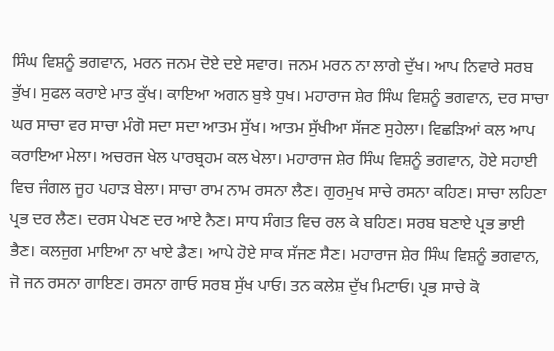ਸਿੰਘ ਵਿਸ਼ਨੂੰ ਭਗਵਾਨ, ਮਰਨ ਜਨਮ ਦੋਏ ਦਏ ਸਵਾਰ। ਜਨਮ ਮਰਨ ਨਾ ਲਾਗੇ ਦੁੱਖ। ਆਪ ਨਿਵਾਰੇ ਸਰਬ ਭੁੱਖ। ਸੁਫਲ ਕਰਾਏ ਮਾਤ ਕੁੱਖ। ਕਾਇਆ ਅਗਨ ਬੁਝੇ ਧੁਖ। ਮਹਾਰਾਜ ਸ਼ੇਰ ਸਿੰਘ ਵਿਸ਼ਨੂੰ ਭਗਵਾਨ, ਦਰ ਸਾਚਾ ਘਰ ਸਾਚਾ ਵਰ ਸਾਚਾ ਮੰਗੋ ਸਦਾ ਸਦਾ ਆਤਮ ਸੁੱਖ। ਆਤਮ ਸੁੱਖੀਆ ਸੱਜਣ ਸੁਹੇਲਾ। ਵਿਛੜਿਆਂ ਕਲ ਆਪ ਕਰਾਇਆ ਮੇਲਾ। ਅਚਰਜ ਖੇਲ ਪਾਰਬ੍ਰਹਮ ਕਲ ਖੇਲਾ। ਮਹਾਰਾਜ ਸ਼ੇਰ ਸਿੰਘ ਵਿਸ਼ਨੂੰ ਭਗਵਾਨ, ਹੋਏ ਸਹਾਈ ਵਿਚ ਜੰਗਲ ਜੂਹ ਪਹਾੜ ਬੇਲਾ। ਸਾਚਾ ਰਾਮ ਨਾਮ ਰਸਨਾ ਲੈਣ। ਗੁਰਮੁਖ ਸਾਚੇ ਰਸਨਾ ਕਹਿਣ। ਸਾਚਾ ਲਹਿਣਾ ਪ੍ਰਭ ਦਰ ਲੈਣ। ਦਰਸ ਪੇਖਣ ਦਰ ਆਏ ਨੈਣ। ਸਾਧ ਸੰਗਤ ਵਿਚ ਰਲ ਕੇ ਬਹਿਣ। ਸਰਬ ਬਣਾਏ ਪ੍ਰਭ ਭਾਈ ਭੈਣ। ਕਲਜੁਗ ਮਾਇਆ ਨਾ ਖਾਏ ਡੈਣ। ਆਪੇ ਹੋਏ ਸਾਕ ਸੱਜਣ ਸੈਣ। ਮਹਾਰਾਜ ਸ਼ੇਰ ਸਿੰਘ ਵਿਸ਼ਨੂੰ ਭਗਵਾਨ, ਜੋ ਜਨ ਰਸਨਾ ਗਾਇਣ। ਰਸਨਾ ਗਾਓ ਸਰਬ ਸੁੱਖ ਪਾਓ। ਤਨ ਕਲੇਸ਼ ਦੁੱਖ ਮਿਟਾਓ। ਪ੍ਰਭ ਸਾਚੇ ਕੋ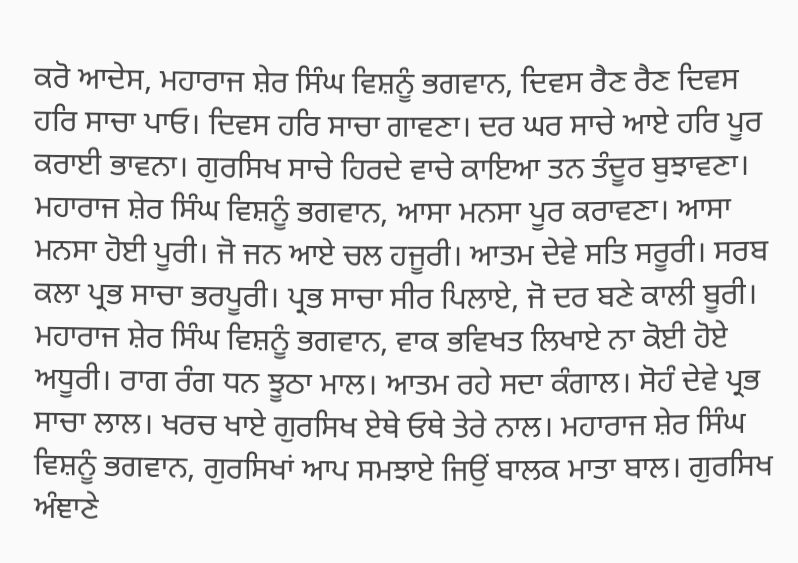ਕਰੋ ਆਦੇਸ, ਮਹਾਰਾਜ ਸ਼ੇਰ ਸਿੰਘ ਵਿਸ਼ਨੂੰ ਭਗਵਾਨ, ਦਿਵਸ ਰੈਣ ਰੈਣ ਦਿਵਸ ਹਰਿ ਸਾਚਾ ਪਾਓ। ਦਿਵਸ ਹਰਿ ਸਾਚਾ ਗਾਵਣਾ। ਦਰ ਘਰ ਸਾਚੇ ਆਏ ਹਰਿ ਪੂਰ ਕਰਾਈ ਭਾਵਨਾ। ਗੁਰਸਿਖ ਸਾਚੇ ਹਿਰਦੇ ਵਾਚੇ ਕਾਇਆ ਤਨ ਤੰਦੂਰ ਬੁਝਾਵਣਾ। ਮਹਾਰਾਜ ਸ਼ੇਰ ਸਿੰਘ ਵਿਸ਼ਨੂੰ ਭਗਵਾਨ, ਆਸਾ ਮਨਸਾ ਪੂਰ ਕਰਾਵਣਾ। ਆਸਾ ਮਨਸਾ ਹੋਈ ਪੂਰੀ। ਜੋ ਜਨ ਆਏ ਚਲ ਹਜੂਰੀ। ਆਤਮ ਦੇਵੇ ਸਤਿ ਸਰੂਰੀ। ਸਰਬ ਕਲਾ ਪ੍ਰਭ ਸਾਚਾ ਭਰਪੂਰੀ। ਪ੍ਰਭ ਸਾਚਾ ਸੀਰ ਪਿਲਾਏ, ਜੋ ਦਰ ਬਣੇ ਕਾਲੀ ਬੂਰੀ। ਮਹਾਰਾਜ ਸ਼ੇਰ ਸਿੰਘ ਵਿਸ਼ਨੂੰ ਭਗਵਾਨ, ਵਾਕ ਭਵਿਖਤ ਲਿਖਾਏ ਨਾ ਕੋਈ ਹੋਏ ਅਧੂਰੀ। ਰਾਗ ਰੰਗ ਧਨ ਝੂਠਾ ਮਾਲ। ਆਤਮ ਰਹੇ ਸਦਾ ਕੰਗਾਲ। ਸੋਹੰ ਦੇਵੇ ਪ੍ਰਭ ਸਾਚਾ ਲਾਲ। ਖਰਚ ਖਾਏ ਗੁਰਸਿਖ ਏਥੇ ਓਥੇ ਤੇਰੇ ਨਾਲ। ਮਹਾਰਾਜ ਸ਼ੇਰ ਸਿੰਘ ਵਿਸ਼ਨੂੰ ਭਗਵਾਨ, ਗੁਰਸਿਖਾਂ ਆਪ ਸਮਝਾਏ ਜਿਉਂ ਬਾਲਕ ਮਾਤਾ ਬਾਲ। ਗੁਰਸਿਖ ਅੰਞਾਣੇ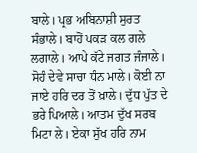ਬਾਲੇ। ਪ੍ਰਭ ਅਬਿਨਾਸ਼ੀ ਸੁਰਤ ਸੰਭਾਲੇ। ਬਾਹੋਂ ਪਕੜ ਕਲ ਗਲੇ ਲਗਾਲੇ। ਆਪੇ ਕੱਟੇ ਜਗਤ ਜੰਜਾਲੇ। ਸੋਹੰ ਦੇਵੇ ਸਾਚਾ ਧੰਨ ਮਾਲੇ। ਕੋਈ ਨਾ ਜਾਏ ਹਰਿ ਦਰ ਤੋਂ ਖ਼ਾਲੇ। ਦੁੱਧ ਪੁੱਤ ਦੇ ਭਰੇ ਪਿਆਲੇ। ਆਤਮ ਦੁੱਖ ਸਰਬ ਮਿਟਾ ਲੇ। ਏਕਾ ਸੁੱਖ ਹਰਿ ਨਾਮ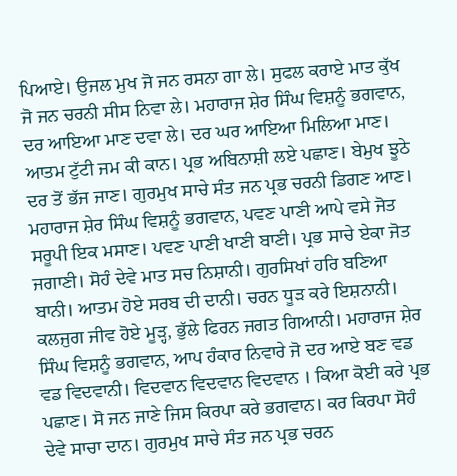ਪਿਆਏ। ਉਜਲ ਮੁਖ ਜੋ ਜਨ ਰਸਨਾ ਗਾ ਲੇ। ਸੁਫਲ ਕਰਾਏ ਮਾਤ ਕੁੱਖ ਜੋ ਜਨ ਚਰਨੀ ਸੀਸ ਨਿਵਾ ਲੇ। ਮਹਾਰਾਜ ਸ਼ੇਰ ਸਿੰਘ ਵਿਸ਼ਨੂੰ ਭਗਵਾਨ, ਦਰ ਆਇਆ ਮਾਣ ਦਵਾ ਲੇ। ਦਰ ਘਰ ਆਇਆ ਮਿਲਿਆ ਮਾਣ। ਆਤਮ ਟੁੱਟੀ ਜਮ ਕੀ ਕਾਨ। ਪ੍ਰਭ ਅਬਿਨਾਸ਼ੀ ਲਏ ਪਛਾਣ। ਬੇਮੁਖ ਝੂਠੇ ਦਰ ਤੋਂ ਭੱਜ ਜਾਣ। ਗੁਰਮੁਖ ਸਾਚੇ ਸੰਤ ਜਨ ਪ੍ਰਭ ਚਰਨੀ ਡਿਗਣ ਆਣ। ਮਹਾਰਾਜ ਸ਼ੇਰ ਸਿੰਘ ਵਿਸ਼ਨੂੰ ਭਗਵਾਨ, ਪਵਣ ਪਾਣੀ ਆਪੇ ਵਸੇ ਜੋਤ ਸਰੂਪੀ ਇਕ ਮਸਾਣ। ਪਵਣ ਪਾਣੀ ਖਾਣੀ ਬਾਣੀ। ਪ੍ਰਭ ਸਾਚੇ ਏਕਾ ਜੋਤ ਜਗਾਣੀ। ਸੋਹੰ ਦੇਵੇ ਮਾਤ ਸਚ ਨਿਸ਼ਾਨੀ। ਗੁਰਸਿਖਾਂ ਹਰਿ ਬਣਿਆ ਬਾਨੀ। ਆਤਮ ਹੋਏ ਸਰਬ ਦੀ ਦਾਨੀ। ਚਰਨ ਧੂੜ ਕਰੇ ਇਸ਼ਨਾਨੀ। ਕਲਜੁਗ ਜੀਵ ਹੋਏ ਮੂੜ੍ਹ, ਭੁੱਲੇ ਫਿਰਨ ਜਗਤ ਗਿਆਨੀ। ਮਹਾਰਾਜ ਸ਼ੇਰ ਸਿੰਘ ਵਿਸ਼ਨੂੰ ਭਗਵਾਨ, ਆਪ ਹੰਕਾਰ ਨਿਵਾਰੇ ਜੋ ਦਰ ਆਏ ਬਣ ਵਡ ਵਡ ਵਿਦਵਾਨੀ। ਵਿਦਵਾਨ ਵਿਦਵਾਨ ਵਿਦਵਾਨ । ਕਿਆ ਕੋਈ ਕਰੇ ਪ੍ਰਭ ਪਛਾਣ। ਸੋ ਜਨ ਜਾਣੇ ਜਿਸ ਕਿਰਪਾ ਕਰੇ ਭਗਵਾਨ। ਕਰ ਕਿਰਪਾ ਸੋਹੰ ਦੇਵੇ ਸਾਚਾ ਦਾਨ। ਗੁਰਮੁਖ ਸਾਚੇ ਸੰਤ ਜਨ ਪ੍ਰਭ ਚਰਨ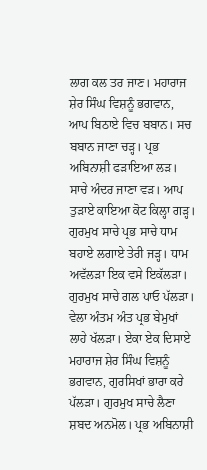ਲਾਗ ਕਲ ਤਰ ਜਾਣ। ਮਹਾਰਾਜ ਸ਼ੇਰ ਸਿੰਘ ਵਿਸ਼ਨੂੰ ਭਗਵਾਨ, ਆਪ ਬਿਠਾਏ ਵਿਚ ਬਬਾਨ। ਸਚ ਬਬਾਨ ਜਾਣਾ ਚੜ੍ਹ। ਪ੍ਰਭ ਅਬਿਨਾਸ਼ੀ ਫੜਾਇਆ ਲੜ। ਸਾਚੇ ਅੰਦਰ ਜਾਣਾ ਵੜ। ਆਪ ਤੁੜਾਏ ਕਾਇਆ ਕੋਟ ਕਿਲ੍ਹਾ ਗੜ੍ਹ। ਗੁਰਮੁਖ ਸਾਚੇ ਪ੍ਰਭ ਸਾਚੇ ਧਾਮ ਬਹਾਏ ਲਗਾਏ ਤੇਰੀ ਜੜ੍ਹ। ਧਾਮ ਅਵੱਲੜਾ ਇਕ ਵਸੇ ਇਕੱਲੜਾ। ਗੁਰਮੁਖ ਸਾਚੇ ਗਲ ਪਾਓ ਪੱਲੜਾ। ਵੇਲਾ ਅੰਤਮ ਅੰਤ ਪ੍ਰਭ ਬੇਮੁਖਾਂ ਲਾਹੇ ਖੱਲੜਾ। ਏਕਾ ਏਕ ਦਿਸਾਏ ਮਹਾਰਾਜ ਸ਼ੇਰ ਸਿੰਘ ਵਿਸ਼ਨੂੰ ਭਗਵਾਨ, ਗੁਰਸਿਖਾਂ ਭਾਰਾ ਕਰੇ ਪੱਲੜਾ। ਗੁਰਮੁਖ ਸਾਚੇ ਲੈਣਾ ਸ਼ਬਦ ਅਨਮੋਲ। ਪ੍ਰਭ ਅਬਿਨਾਸ਼ੀ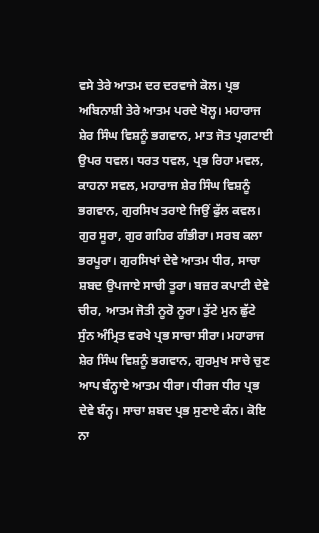ਵਸੇ ਤੇਰੇ ਆਤਮ ਦਰ ਦਰਵਾਜੇ ਕੋਲ। ਪ੍ਰਭ ਅਬਿਨਾਸ਼ੀ ਤੇਰੇ ਆਤਮ ਪਰਦੇ ਖੋਲ੍ਹ। ਮਹਾਰਾਜ ਸ਼ੇਰ ਸਿੰਘ ਵਿਸ਼ਨੂੰ ਭਗਵਾਨ, ਮਾਤ ਜੋਤ ਪ੍ਰਗਟਾਈ ਉਪਰ ਧਵਲ। ਧਰਤ ਧਵਲ, ਪ੍ਰਭ ਰਿਹਾ ਮਵਲ, ਕਾਹਨਾ ਸਵਲ, ਮਹਾਰਾਜ ਸ਼ੇਰ ਸਿੰਘ ਵਿਸ਼ਨੂੰ ਭਗਵਾਨ, ਗੁਰਸਿਖ ਤਰਾਏ ਜਿਉਂ ਫੁੱਲ ਕਵਲ। ਗੁਰ ਸੂਰਾ, ਗੁਰ ਗਹਿਰ ਗੰਭੀਰਾ। ਸਰਬ ਕਲਾ ਭਰਪੂਰਾ। ਗੁਰਸਿਖਾਂ ਦੇਵੇ ਆਤਮ ਧੀਰ, ਸਾਚਾ ਸ਼ਬਦ ਉਪਜਾਏ ਸਾਚੀ ਤੂਰਾ। ਬਜ਼ਰ ਕਪਾਟੀ ਦੇਵੇ ਚੀਰ, ਆਤਮ ਜੋਤੀ ਨੂਰੋ ਨੂਰਾ। ਤੁੱਟੇ ਮੁਨ ਛੁੱਟੇ ਸੁੰਨ ਅੰਮ੍ਰਿਤ ਵਰਖੇ ਪ੍ਰਭ ਸਾਚਾ ਸੀਰਾ। ਮਹਾਰਾਜ ਸ਼ੇਰ ਸਿੰਘ ਵਿਸ਼ਨੂੰ ਭਗਵਾਨ, ਗੁਰਮੁਖ ਸਾਚੇ ਚੁਣ ਆਪ ਬੰਨ੍ਹਾਏ ਆਤਮ ਧੀਰਾ। ਧੀਰਜ ਧੀਰ ਪ੍ਰਭ ਦੇਵੇ ਬੰਨ੍ਹ। ਸਾਚਾ ਸ਼ਬਦ ਪ੍ਰਭ ਸੁਣਾਏ ਕੰਨ। ਕੋਇ ਨਾ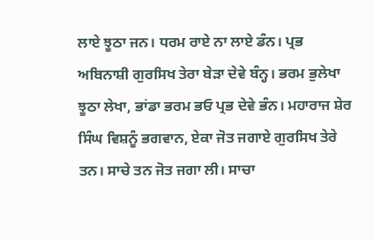ਲਾਏ ਝੂਠਾ ਜਨ। ਧਰਮ ਰਾਏ ਨਾ ਲਾਏ ਡੰਨ। ਪ੍ਰਭ ਅਬਿਨਾਸ਼ੀ ਗੁਰਸਿਖ ਤੇਰਾ ਬੇੜਾ ਦੇਵੇ ਬੰਨ੍ਹ। ਭਰਮ ਭੁਲੇਖਾ ਝੂਠਾ ਲੇਖਾ, ਭਾਂਡਾ ਭਰਮ ਭਓ ਪ੍ਰਭ ਦੇਵੇ ਭੰਨ। ਮਹਾਰਾਜ ਸ਼ੇਰ ਸਿੰਘ ਵਿਸ਼ਨੂੰ ਭਗਵਾਨ, ਏਕਾ ਜੋਤ ਜਗਾਏ ਗੁਰਸਿਖ ਤੇਰੇ ਤਨ। ਸਾਚੇ ਤਨ ਜੋਤ ਜਗਾ ਲੀ। ਸਾਚਾ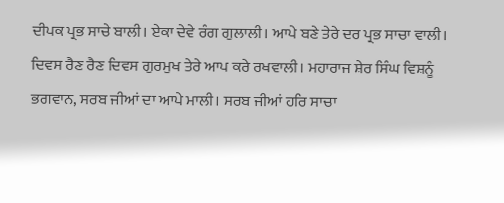ਦੀਪਕ ਪ੍ਰਭ ਸਾਚੇ ਬਾਲੀ। ਏਕਾ ਦੇਵੇ ਰੰਗ ਗੁਲਾਲੀ। ਆਪੇ ਬਣੇ ਤੇਰੇ ਦਰ ਪ੍ਰਭ ਸਾਚਾ ਵਾਲੀ। ਦਿਵਸ ਰੈਣ ਰੈਣ ਦਿਵਸ ਗੁਰਮੁਖ ਤੇਰੇ ਆਪ ਕਰੇ ਰਖਵਾਲੀ। ਮਹਾਰਾਜ ਸ਼ੇਰ ਸਿੰਘ ਵਿਸ਼ਨੂੰ ਭਗਵਾਨ, ਸਰਬ ਜੀਆਂ ਦਾ ਆਪੇ ਮਾਲੀ। ਸਰਬ ਜੀਆਂ ਹਰਿ ਸਾਚਾ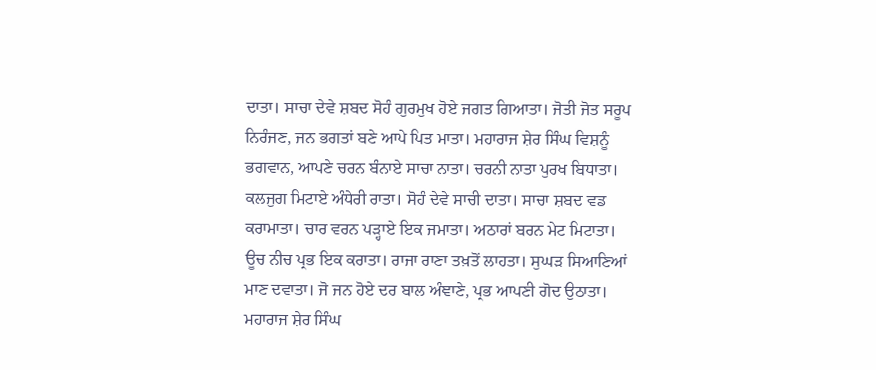ਦਾਤਾ। ਸਾਚਾ ਦੇਵੇ ਸ਼ਬਦ ਸੋਹੰ ਗੁਰਮੁਖ ਹੋਏ ਜਗਤ ਗਿਆਤਾ। ਜੋਤੀ ਜੋਤ ਸਰੂਪ ਨਿਰੰਜਣ, ਜਨ ਭਗਤਾਂ ਬਣੇ ਆਪੇ ਪਿਤ ਮਾਤਾ। ਮਹਾਰਾਜ ਸ਼ੇਰ ਸਿੰਘ ਵਿਸ਼ਨੂੰ ਭਗਵਾਨ, ਆਪਣੇ ਚਰਨ ਬੰਨਾਏ ਸਾਚਾ ਨਾਤਾ। ਚਰਨੀ ਨਾਤਾ ਪੁਰਖ ਬਿਧਾਤਾ। ਕਲਜੁਗ ਮਿਟਾਏ ਅੰਧੇਰੀ ਰਾਤਾ। ਸੋਹੰ ਦੇਵੇ ਸਾਚੀ ਦਾਤਾ। ਸਾਚਾ ਸ਼ਬਦ ਵਡ ਕਰਾਮਾਤਾ। ਚਾਰ ਵਰਨ ਪੜ੍ਹਾਏ ਇਕ ਜਮਾਤਾ। ਅਠਾਰਾਂ ਬਰਨ ਮੇਟ ਮਿਟਾਤਾ। ਊਚ ਨੀਚ ਪ੍ਰਭ ਇਕ ਕਰਾਤਾ। ਰਾਜਾ ਰਾਣਾ ਤਖ਼ਤੋਂ ਲਾਹਤਾ। ਸੁਘੜ ਸਿਆਣਿਆਂ ਮਾਣ ਦਵਾਤਾ। ਜੋ ਜਨ ਹੋਏ ਦਰ ਬਾਲ ਅੰਞਾਣੇ, ਪ੍ਰਭ ਆਪਣੀ ਗੋਦ ਉਠਾਤਾ। ਮਹਾਰਾਜ ਸ਼ੇਰ ਸਿੰਘ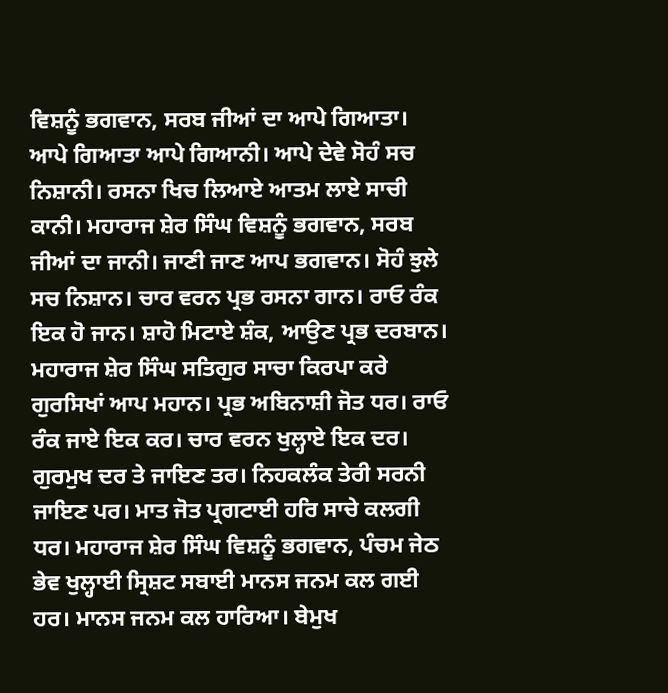ਵਿਸ਼ਨੂੰ ਭਗਵਾਨ, ਸਰਬ ਜੀਆਂ ਦਾ ਆਪੇ ਗਿਆਤਾ। ਆਪੇ ਗਿਆਤਾ ਆਪੇ ਗਿਆਨੀ। ਆਪੇ ਦੇਵੇ ਸੋਹੰ ਸਚ ਨਿਸ਼ਾਨੀ। ਰਸਨਾ ਖਿਚ ਲਿਆਏ ਆਤਮ ਲਾਏ ਸਾਚੀ ਕਾਨੀ। ਮਹਾਰਾਜ ਸ਼ੇਰ ਸਿੰਘ ਵਿਸ਼ਨੂੰ ਭਗਵਾਨ, ਸਰਬ ਜੀਆਂ ਦਾ ਜਾਨੀ। ਜਾਣੀ ਜਾਣ ਆਪ ਭਗਵਾਨ। ਸੋਹੰ ਝੁਲੇ ਸਚ ਨਿਸ਼ਾਨ। ਚਾਰ ਵਰਨ ਪ੍ਰਭ ਰਸਨਾ ਗਾਨ। ਰਾਓ ਰੰਕ ਇਕ ਹੋ ਜਾਨ। ਸ਼ਾਹੋ ਮਿਟਾਏ ਸ਼ੰਕ, ਆਉਣ ਪ੍ਰਭ ਦਰਬਾਨ। ਮਹਾਰਾਜ ਸ਼ੇਰ ਸਿੰਘ ਸਤਿਗੁਰ ਸਾਚਾ ਕਿਰਪਾ ਕਰੇ ਗੁਰਸਿਖਾਂ ਆਪ ਮਹਾਨ। ਪ੍ਰਭ ਅਬਿਨਾਸ਼ੀ ਜੋਤ ਧਰ। ਰਾਓ ਰੰਕ ਜਾਏ ਇਕ ਕਰ। ਚਾਰ ਵਰਨ ਖੁਲ੍ਹਾਏ ਇਕ ਦਰ। ਗੁਰਮੁਖ ਦਰ ਤੇ ਜਾਇਣ ਤਰ। ਨਿਹਕਲੰਕ ਤੇਰੀ ਸਰਨੀ ਜਾਇਣ ਪਰ। ਮਾਤ ਜੋਤ ਪ੍ਰਗਟਾਈ ਹਰਿ ਸਾਚੇ ਕਲਗੀ ਧਰ। ਮਹਾਰਾਜ ਸ਼ੇਰ ਸਿੰਘ ਵਿਸ਼ਨੂੰ ਭਗਵਾਨ, ਪੰਚਮ ਜੇਠ ਭੇਵ ਖੁਲ੍ਹਾਈ ਸ੍ਰਿਸ਼ਟ ਸਬਾਈ ਮਾਨਸ ਜਨਮ ਕਲ ਗਈ ਹਰ। ਮਾਨਸ ਜਨਮ ਕਲ ਹਾਰਿਆ। ਬੇਮੁਖ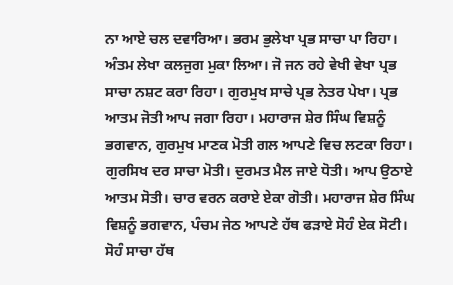ਨਾ ਆਏ ਚਲ ਦਵਾਰਿਆ। ਭਰਮ ਭੁਲੇਖਾ ਪ੍ਰਭ ਸਾਚਾ ਪਾ ਰਿਹਾ। ਅੰਤਮ ਲੇਖਾ ਕਲਜੁਗ ਮੁਕਾ ਲਿਆ। ਜੋ ਜਨ ਰਹੇ ਵੇਖੀ ਵੇਖਾ ਪ੍ਰਭ ਸਾਚਾ ਨਸ਼ਟ ਕਰਾ ਰਿਹਾ। ਗੁਰਮੁਖ ਸਾਚੇ ਪ੍ਰਭ ਨੇਤਰ ਪੇਖਾ। ਪ੍ਰਭ ਆਤਮ ਜੋਤੀ ਆਪ ਜਗਾ ਰਿਹਾ। ਮਹਾਰਾਜ ਸ਼ੇਰ ਸਿੰਘ ਵਿਸ਼ਨੂੰ ਭਗਵਾਨ, ਗੁਰਮੁਖ ਮਾਣਕ ਮੋਤੀ ਗਲ ਆਪਣੇ ਵਿਚ ਲਟਕਾ ਰਿਹਾ। ਗੁਰਸਿਖ ਦਰ ਸਾਚਾ ਮੋਤੀ। ਦੁਰਮਤ ਮੈਲ ਜਾਏ ਧੋਤੀ। ਆਪ ਉਠਾਏ ਆਤਮ ਸੋਤੀ। ਚਾਰ ਵਰਨ ਕਰਾਏ ਏਕਾ ਗੋਤੀ। ਮਹਾਰਾਜ ਸ਼ੇਰ ਸਿੰਘ ਵਿਸ਼ਨੂੰ ਭਗਵਾਨ, ਪੰਚਮ ਜੇਠ ਆਪਣੇ ਹੱਥ ਫੜਾਏ ਸੋਹੰ ਏਕ ਸੋਟੀ। ਸੋਹੰ ਸਾਚਾ ਹੱਥ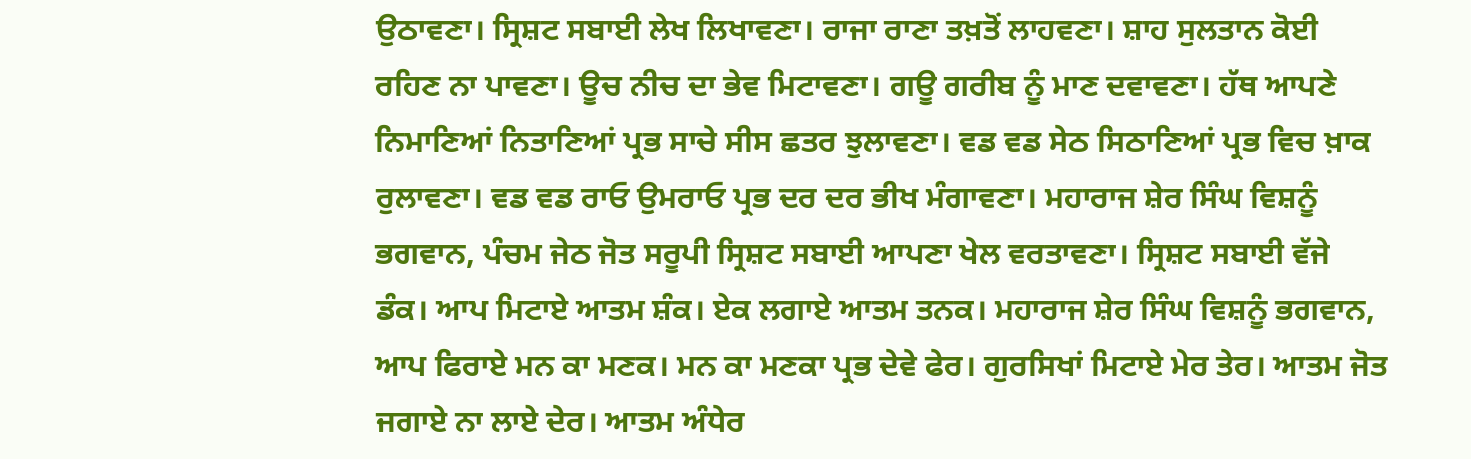ਉਠਾਵਣਾ। ਸ੍ਰਿਸ਼ਟ ਸਬਾਈ ਲੇਖ ਲਿਖਾਵਣਾ। ਰਾਜਾ ਰਾਣਾ ਤਖ਼ਤੋਂ ਲਾਹਵਣਾ। ਸ਼ਾਹ ਸੁਲਤਾਨ ਕੋਈ ਰਹਿਣ ਨਾ ਪਾਵਣਾ। ਊਚ ਨੀਚ ਦਾ ਭੇਵ ਮਿਟਾਵਣਾ। ਗਊ ਗਰੀਬ ਨੂੰ ਮਾਣ ਦਵਾਵਣਾ। ਹੱਥ ਆਪਣੇ ਨਿਮਾਣਿਆਂ ਨਿਤਾਣਿਆਂ ਪ੍ਰਭ ਸਾਚੇ ਸੀਸ ਛਤਰ ਝੁਲਾਵਣਾ। ਵਡ ਵਡ ਸੇਠ ਸਿਠਾਣਿਆਂ ਪ੍ਰਭ ਵਿਚ ਖ਼ਾਕ ਰੁਲਾਵਣਾ। ਵਡ ਵਡ ਰਾਓ ਉਮਰਾਓ ਪ੍ਰਭ ਦਰ ਦਰ ਭੀਖ ਮੰਗਾਵਣਾ। ਮਹਾਰਾਜ ਸ਼ੇਰ ਸਿੰਘ ਵਿਸ਼ਨੂੰ ਭਗਵਾਨ, ਪੰਚਮ ਜੇਠ ਜੋਤ ਸਰੂਪੀ ਸ੍ਰਿਸ਼ਟ ਸਬਾਈ ਆਪਣਾ ਖੇਲ ਵਰਤਾਵਣਾ। ਸ੍ਰਿਸ਼ਟ ਸਬਾਈ ਵੱਜੇ ਡੰਕ। ਆਪ ਮਿਟਾਏ ਆਤਮ ਸ਼ੰਕ। ਏਕ ਲਗਾਏ ਆਤਮ ਤਨਕ। ਮਹਾਰਾਜ ਸ਼ੇਰ ਸਿੰਘ ਵਿਸ਼ਨੂੰ ਭਗਵਾਨ, ਆਪ ਫਿਰਾਏ ਮਨ ਕਾ ਮਣਕ। ਮਨ ਕਾ ਮਣਕਾ ਪ੍ਰਭ ਦੇਵੇ ਫੇਰ। ਗੁਰਸਿਖਾਂ ਮਿਟਾਏ ਮੇਰ ਤੇਰ। ਆਤਮ ਜੋਤ ਜਗਾਏ ਨਾ ਲਾਏ ਦੇਰ। ਆਤਮ ਅੰਧੇਰ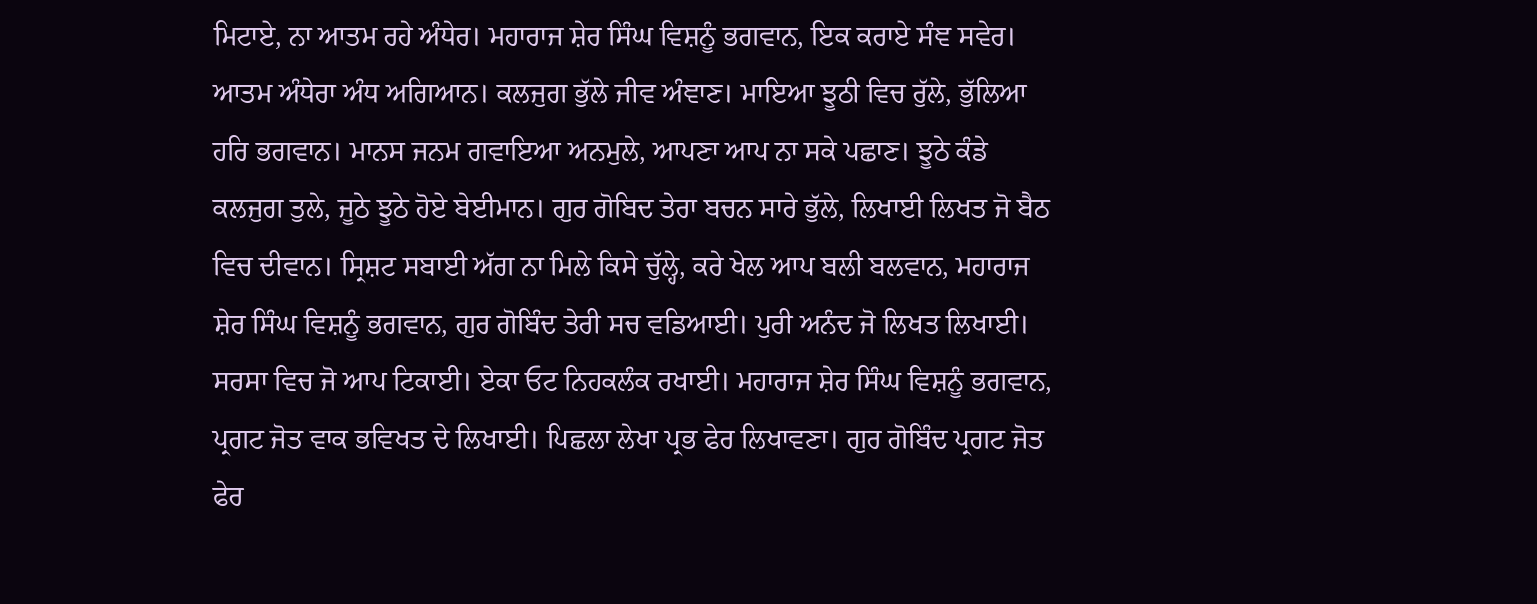ਮਿਟਾਏ, ਨਾ ਆਤਮ ਰਹੇ ਅੰਧੇਰ। ਮਹਾਰਾਜ ਸ਼ੇਰ ਸਿੰਘ ਵਿਸ਼ਨੂੰ ਭਗਵਾਨ, ਇਕ ਕਰਾਏ ਸੰਞ ਸਵੇਰ। ਆਤਮ ਅੰਧੇਰਾ ਅੰਧ ਅਗਿਆਨ। ਕਲਜੁਗ ਭੁੱਲੇ ਜੀਵ ਅੰਞਾਣ। ਮਾਇਆ ਝੂਠੀ ਵਿਚ ਰੁੱਲੇ, ਭੁੱਲਿਆ ਹਰਿ ਭਗਵਾਨ। ਮਾਨਸ ਜਨਮ ਗਵਾਇਆ ਅਨਮੁਲੇ, ਆਪਣਾ ਆਪ ਨਾ ਸਕੇ ਪਛਾਣ। ਝੂਠੇ ਕੰਡੇ ਕਲਜੁਗ ਤੁਲੇ, ਜੂਠੇ ਝੂਠੇ ਹੋਏ ਬੇਈਮਾਨ। ਗੁਰ ਗੋਬਿਦ ਤੇਰਾ ਬਚਨ ਸਾਰੇ ਭੁੱਲੇ, ਲਿਖਾਈ ਲਿਖਤ ਜੋ ਬੈਠ ਵਿਚ ਦੀਵਾਨ। ਸ੍ਰਿਸ਼ਟ ਸਬਾਈ ਅੱਗ ਨਾ ਮਿਲੇ ਕਿਸੇ ਚੁੱਲ੍ਹੇ, ਕਰੇ ਖੇਲ ਆਪ ਬਲੀ ਬਲਵਾਨ, ਮਹਾਰਾਜ ਸ਼ੇਰ ਸਿੰਘ ਵਿਸ਼ਨੂੰ ਭਗਵਾਨ, ਗੁਰ ਗੋਬਿੰਦ ਤੇਰੀ ਸਚ ਵਡਿਆਈ। ਪੁਰੀ ਅਨੰਦ ਜੋ ਲਿਖਤ ਲਿਖਾਈ। ਸਰਸਾ ਵਿਚ ਜੋ ਆਪ ਟਿਕਾਈ। ਏਕਾ ਓਟ ਨਿਹਕਲੰਕ ਰਖਾਈ। ਮਹਾਰਾਜ ਸ਼ੇਰ ਸਿੰਘ ਵਿਸ਼ਨੂੰ ਭਗਵਾਨ, ਪ੍ਰਗਟ ਜੋਤ ਵਾਕ ਭਵਿਖਤ ਦੇ ਲਿਖਾਈ। ਪਿਛਲਾ ਲੇਖਾ ਪ੍ਰਭ ਫੇਰ ਲਿਖਾਵਣਾ। ਗੁਰ ਗੋਬਿੰਦ ਪ੍ਰਗਟ ਜੋਤ ਫੇਰ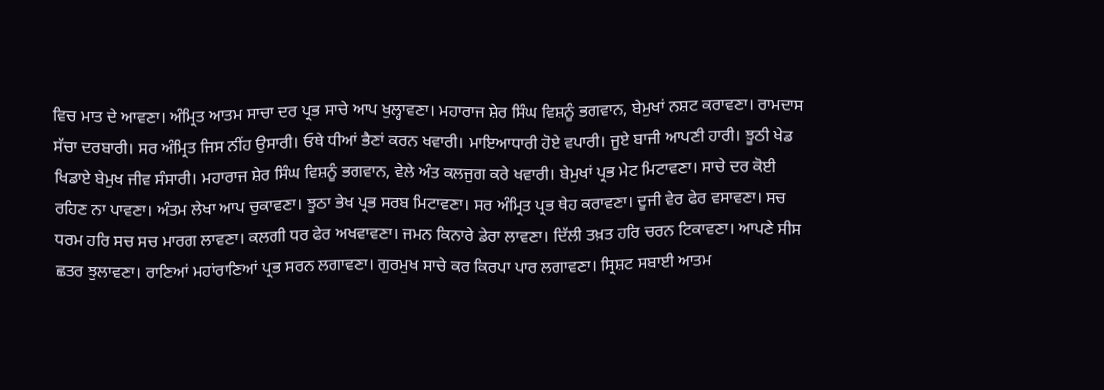ਵਿਚ ਮਾਤ ਦੇ ਆਵਣਾ। ਅੰਮ੍ਰਿਤ ਆਤਮ ਸਾਚਾ ਦਰ ਪ੍ਰਭ ਸਾਚੇ ਆਪ ਖੁਲ੍ਹਾਵਣਾ। ਮਹਾਰਾਜ ਸ਼ੇਰ ਸਿੰਘ ਵਿਸ਼ਨੂੰ ਭਗਵਾਨ, ਬੇਮੁਖਾਂ ਨਸ਼ਟ ਕਰਾਵਣਾ। ਰਾਮਦਾਸ ਸੱਚਾ ਦਰਬਾਰੀ। ਸਰ ਅੰਮ੍ਰਿਤ ਜਿਸ ਨੀਂਹ ਉਸਾਰੀ। ਓਥੇ ਧੀਆਂ ਭੈਣਾਂ ਕਰਨ ਖਵਾਰੀ। ਮਾਇਆਧਾਰੀ ਹੋਏ ਵਪਾਰੀ। ਜੂਏ ਬਾਜੀ ਆਪਣੀ ਹਾਰੀ। ਝੂਠੀ ਖੇਡ ਖਿਡਾਏ ਬੇਮੁਖ ਜੀਵ ਸੰਸਾਰੀ। ਮਹਾਰਾਜ ਸ਼ੇਰ ਸਿੰਘ ਵਿਸ਼ਨੂੰ ਭਗਵਾਨ, ਵੇਲੇ ਅੰਤ ਕਲਜੁਗ ਕਰੇ ਖਵਾਰੀ। ਬੇਮੁਖਾਂ ਪ੍ਰਭ ਮੇਟ ਮਿਟਾਵਣਾ। ਸਾਚੇ ਦਰ ਕੋਈ ਰਹਿਣ ਨਾ ਪਾਵਣਾ। ਅੰਤਮ ਲੇਖਾ ਆਪ ਚੁਕਾਵਣਾ। ਝੂਠਾ ਭੇਖ ਪ੍ਰਭ ਸਰਬ ਮਿਟਾਵਣਾ। ਸਰ ਅੰਮ੍ਰਿਤ ਪ੍ਰਭ ਥੇਹ ਕਰਾਵਣਾ। ਦੂਜੀ ਵੇਰ ਫੇਰ ਵਸਾਵਣਾ। ਸਚ ਧਰਮ ਹਰਿ ਸਚ ਸਚ ਮਾਰਗ ਲਾਵਣਾ। ਕਲਗੀ ਧਰ ਫੇਰ ਅਖਵਾਵਣਾ। ਜਮਨ ਕਿਨਾਰੇ ਡੇਰਾ ਲਾਵਣਾ। ਦਿੱਲੀ ਤਖ਼ਤ ਹਰਿ ਚਰਨ ਟਿਕਾਵਣਾ। ਆਪਣੇ ਸੀਸ ਛਤਰ ਝੁਲਾਵਣਾ। ਰਾਣਿਆਂ ਮਹਾਂਰਾਣਿਆਂ ਪ੍ਰਭ ਸਰਨ ਲਗਾਵਣਾ। ਗੁਰਮੁਖ ਸਾਚੇ ਕਰ ਕਿਰਪਾ ਪਾਰ ਲਗਾਵਣਾ। ਸ੍ਰਿਸ਼ਟ ਸਬਾਈ ਆਤਮ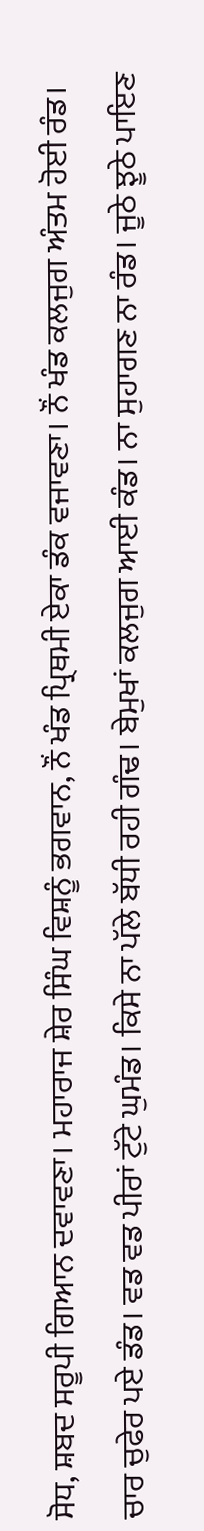ਸੋਧ, ਸ਼ਬਦ ਸਰੂਪੀ ਗਿਆਨ ਦਵਾਵਣਾ। ਮਹਾਰਾਜ ਸ਼ੇਰ ਸਿੰਘ ਵਿਸ਼ਨੂੰ ਭਗਵਾਨ, ਨੌਂ ਖੰਡ ਪ੍ਰਿਥਮੀ ਏਕਾ ਡੰਕ ਵਜਾਵਣਾ। ਨੌਂ ਖੰਡ ਕਲਜੁਗ ਅੰਤਮ ਹੋਈ ਰੰਡ। ਚਾਰ ਚੁਫੇਰ ਪਏ ਡੰਡ। ਵਡ ਵਡ ਪੀਰਾਂ ਟੁੱਟੇ ਘੁਮੰਡ। ਕਿਸੇ ਨਾ ਪੱਲੇ ਬੱਧੀ ਰਹੀ ਗੰਢ। ਬੇਮੁਖਾਂ ਕਲਜੁਗ ਆਈ ਕੰਡ। ਨਾ ਸੁਹਾਗਣ ਨਾ ਰੰਡ। ਜੂਠੇ ਝੂਠੇ ਪਾਇਣ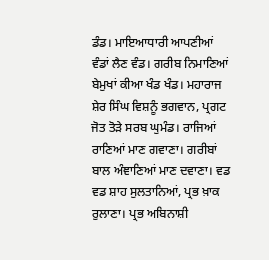ਡੰਡ। ਮਾਇਆਧਾਰੀ ਆਪਣੀਆਂ ਵੰਡਾਂ ਲੈਣ ਵੰਡ। ਗਰੀਬ ਨਿਮਾਣਿਆਂ ਬੇਮੁਖਾਂ ਕੀਆ ਖੰਡ ਖੰਡ। ਮਹਾਰਾਜ ਸ਼ੇਰ ਸਿੰਘ ਵਿਸ਼ਨੂੰ ਭਗਵਾਨ, ਪ੍ਰਗਟ ਜੋਤ ਤੋੜੇ ਸਰਬ ਘੁਮੰਡ। ਰਾਜਿਆਂ ਰਾਣਿਆਂ ਮਾਣ ਗਵਾਣਾ। ਗਰੀਬਾਂ ਬਾਲ ਅੰਞਾਣਿਆਂ ਮਾਣ ਦਵਾਣਾ। ਵਡ ਵਡ ਸ਼ਾਹ ਸੁਲਤਾਨਿਆਂ, ਪ੍ਰਭ ਖ਼ਾਕ ਰੁਲਾਣਾ। ਪ੍ਰਭ ਅਬਿਨਾਸ਼ੀ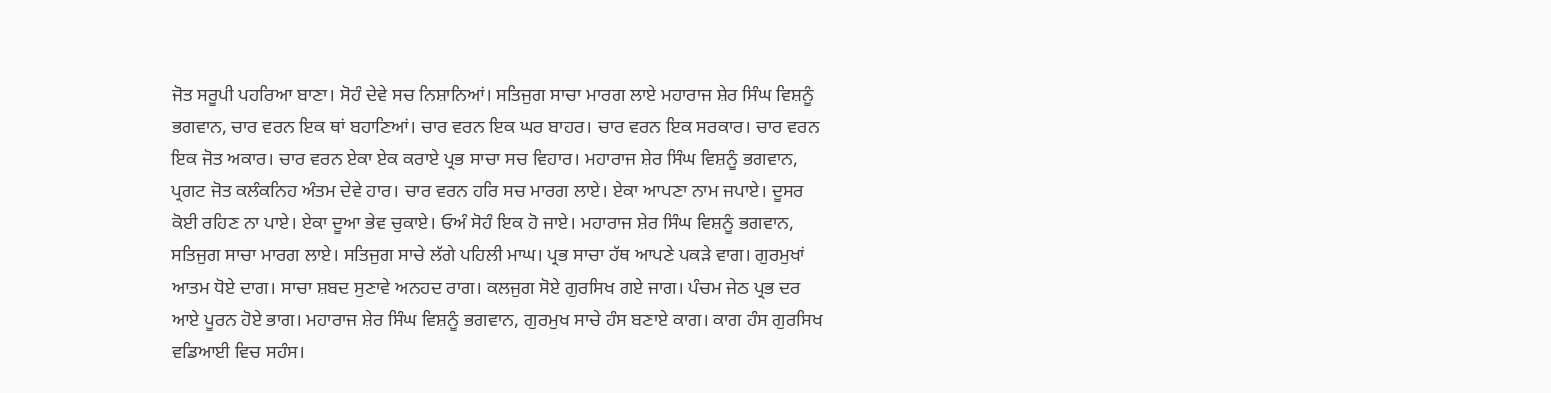ਜੋਤ ਸਰੂਪੀ ਪਹਰਿਆ ਬਾਣਾ। ਸੋਹੰ ਦੇਵੇ ਸਚ ਨਿਸ਼ਾਨਿਆਂ। ਸਤਿਜੁਗ ਸਾਚਾ ਮਾਰਗ ਲਾਏ ਮਹਾਰਾਜ ਸ਼ੇਰ ਸਿੰਘ ਵਿਸ਼ਨੂੰ ਭਗਵਾਨ, ਚਾਰ ਵਰਨ ਇਕ ਥਾਂ ਬਹਾਣਿਆਂ। ਚਾਰ ਵਰਨ ਇਕ ਘਰ ਬਾਹਰ। ਚਾਰ ਵਰਨ ਇਕ ਸਰਕਾਰ। ਚਾਰ ਵਰਨ ਇਕ ਜੋਤ ਅਕਾਰ। ਚਾਰ ਵਰਨ ਏਕਾ ਏਕ ਕਰਾਏ ਪ੍ਰਭ ਸਾਚਾ ਸਚ ਵਿਹਾਰ। ਮਹਾਰਾਜ ਸ਼ੇਰ ਸਿੰਘ ਵਿਸ਼ਨੂੰ ਭਗਵਾਨ, ਪ੍ਰਗਟ ਜੋਤ ਕਲੰਕਨਿਹ ਅੰਤਮ ਦੇਵੇ ਹਾਰ। ਚਾਰ ਵਰਨ ਹਰਿ ਸਚ ਮਾਰਗ ਲਾਏ। ਏਕਾ ਆਪਣਾ ਨਾਮ ਜਪਾਏ। ਦੂਸਰ ਕੋਈ ਰਹਿਣ ਨਾ ਪਾਏ। ਏਕਾ ਦੂਆ ਭੇਵ ਚੁਕਾਏ। ਓਅੰ ਸੋਹੰ ਇਕ ਹੋ ਜਾਏ। ਮਹਾਰਾਜ ਸ਼ੇਰ ਸਿੰਘ ਵਿਸ਼ਨੂੰ ਭਗਵਾਨ, ਸਤਿਜੁਗ ਸਾਚਾ ਮਾਰਗ ਲਾਏ। ਸਤਿਜੁਗ ਸਾਚੇ ਲੱਗੇ ਪਹਿਲੀ ਮਾਘ। ਪ੍ਰਭ ਸਾਚਾ ਹੱਥ ਆਪਣੇ ਪਕੜੇ ਵਾਗ। ਗੁਰਮੁਖਾਂ ਆਤਮ ਧੋਏ ਦਾਗ। ਸਾਚਾ ਸ਼ਬਦ ਸੁਣਾਵੇ ਅਨਹਦ ਰਾਗ। ਕਲਜੁਗ ਸੋਏ ਗੁਰਸਿਖ ਗਏ ਜਾਗ। ਪੰਚਮ ਜੇਠ ਪ੍ਰਭ ਦਰ ਆਏ ਪੂਰਨ ਹੋਏ ਭਾਗ। ਮਹਾਰਾਜ ਸ਼ੇਰ ਸਿੰਘ ਵਿਸ਼ਨੂੰ ਭਗਵਾਨ, ਗੁਰਮੁਖ ਸਾਚੇ ਹੰਸ ਬਣਾਏ ਕਾਗ। ਕਾਗ ਹੰਸ ਗੁਰਸਿਖ ਵਡਿਆਈ ਵਿਚ ਸਹੰਸ।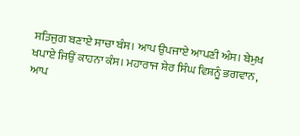ਸਤਿਜੁਗ ਬਣਾਏ ਸਾਚਾ ਬੰਸ। ਆਪ ਉਪਜਾਏ ਆਪਣੀ ਅੰਸ। ਬੇਮੁਖ ਖਪਾਏ ਜਿਉਂ ਕਾਹਨਾ ਕੰਸ। ਮਹਾਰਾਜ ਸ਼ੇਰ ਸਿੰਘ ਵਿਸ਼ਨੂੰ ਭਗਵਾਨ, ਆਪ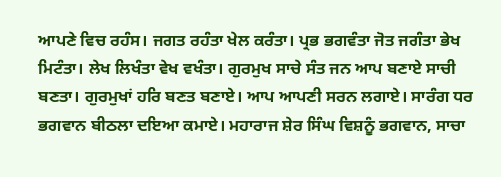ਆਪਣੇ ਵਿਚ ਰਹੰਸ। ਜਗਤ ਰਹੰਤਾ ਖੇਲ ਕਰੰਤਾ। ਪ੍ਰਭ ਭਗਵੰਤਾ ਜੋਤ ਜਗੰਤਾ ਭੇਖ ਮਿਟੰਤਾ। ਲੇਖ ਲਿਖੰਤਾ ਵੇਖ ਵਖੰਤਾ। ਗੁਰਮੁਖ ਸਾਚੇ ਸੰਤ ਜਨ ਆਪ ਬਣਾਏ ਸਾਚੀ ਬਣਤਾ। ਗੁਰਮੁਖਾਂ ਹਰਿ ਬਣਤ ਬਣਾਏ। ਆਪ ਆਪਣੀ ਸਰਨ ਲਗਾਏ। ਸਾਰੰਗ ਧਰ ਭਗਵਾਨ ਬੀਠਲਾ ਦਇਆ ਕਮਾਏ। ਮਹਾਰਾਜ ਸ਼ੇਰ ਸਿੰਘ ਵਿਸ਼ਨੂੰ ਭਗਵਾਨ, ਸਾਚਾ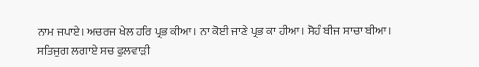ਨਾਮ ਜਪਾਏ। ਅਚਰਜ ਖੇਲ ਹਰਿ ਪ੍ਰਭ ਕੀਆ। ਨਾ ਕੋਈ ਜਾਣੇ ਪ੍ਰਭ ਕਾ ਹੀਆ। ਸੋਹੰ ਬੀਜ ਸਾਚਾ ਬੀਆ। ਸਤਿਜੁਗ ਲਗਾਏ ਸਚ ਫੁਲਵਾੜੀ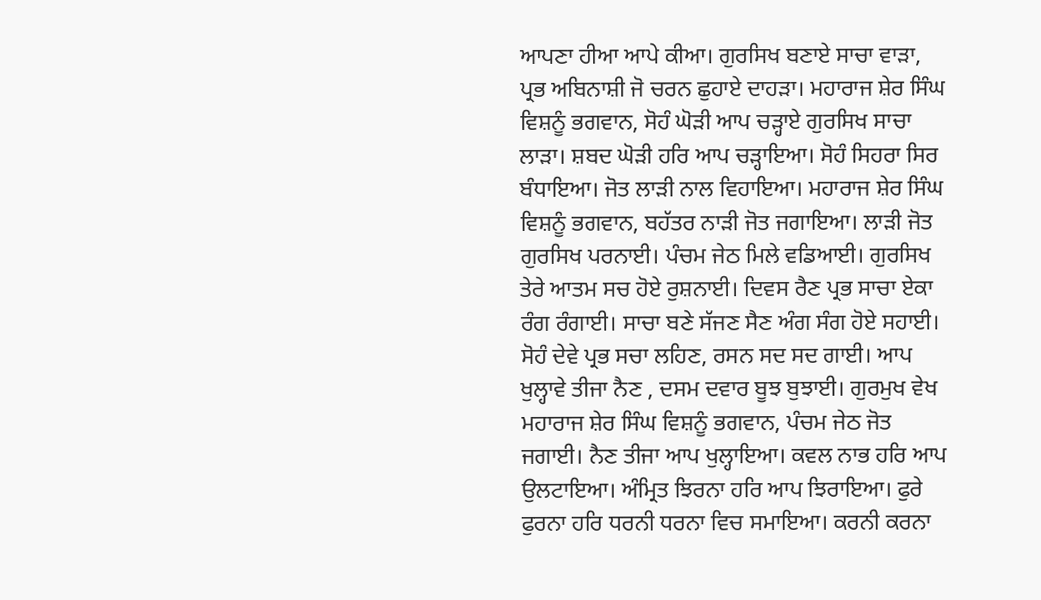ਆਪਣਾ ਹੀਆ ਆਪੇ ਕੀਆ। ਗੁਰਸਿਖ ਬਣਾਏ ਸਾਚਾ ਵਾੜਾ, ਪ੍ਰਭ ਅਬਿਨਾਸ਼ੀ ਜੋ ਚਰਨ ਛੁਹਾਏ ਦਾਹੜਾ। ਮਹਾਰਾਜ ਸ਼ੇਰ ਸਿੰਘ ਵਿਸ਼ਨੂੰ ਭਗਵਾਨ, ਸੋਹੰ ਘੋੜੀ ਆਪ ਚੜ੍ਹਾਏ ਗੁਰਸਿਖ ਸਾਚਾ ਲਾੜਾ। ਸ਼ਬਦ ਘੋੜੀ ਹਰਿ ਆਪ ਚੜ੍ਹਾਇਆ। ਸੋਹੰ ਸਿਹਰਾ ਸਿਰ ਬੰਧਾਇਆ। ਜੋਤ ਲਾੜੀ ਨਾਲ ਵਿਹਾਇਆ। ਮਹਾਰਾਜ ਸ਼ੇਰ ਸਿੰਘ ਵਿਸ਼ਨੂੰ ਭਗਵਾਨ, ਬਹੱਤਰ ਨਾੜੀ ਜੋਤ ਜਗਾਇਆ। ਲਾੜੀ ਜੋਤ ਗੁਰਸਿਖ ਪਰਨਾਈ। ਪੰਚਮ ਜੇਠ ਮਿਲੇ ਵਡਿਆਈ। ਗੁਰਸਿਖ ਤੇਰੇ ਆਤਮ ਸਚ ਹੋਏ ਰੁਸ਼ਨਾਈ। ਦਿਵਸ ਰੈਣ ਪ੍ਰਭ ਸਾਚਾ ਏਕਾ ਰੰਗ ਰੰਗਾਈ। ਸਾਚਾ ਬਣੇ ਸੱਜਣ ਸੈਣ ਅੰਗ ਸੰਗ ਹੋਏ ਸਹਾਈ। ਸੋਹੰ ਦੇਵੇ ਪ੍ਰਭ ਸਚਾ ਲਹਿਣ, ਰਸਨ ਸਦ ਸਦ ਗਾਈ। ਆਪ ਖੁਲ੍ਹਾਵੇ ਤੀਜਾ ਨੈਣ , ਦਸਮ ਦਵਾਰ ਬੂਝ ਬੁਝਾਈ। ਗੁਰਮੁਖ ਵੇਖ ਮਹਾਰਾਜ ਸ਼ੇਰ ਸਿੰਘ ਵਿਸ਼ਨੂੰ ਭਗਵਾਨ, ਪੰਚਮ ਜੇਠ ਜੋਤ ਜਗਾਈ। ਨੈਣ ਤੀਜਾ ਆਪ ਖੁਲ੍ਹਾਇਆ। ਕਵਲ ਨਾਭ ਹਰਿ ਆਪ ਉਲਟਾਇਆ। ਅੰਮ੍ਰਿਤ ਝਿਰਨਾ ਹਰਿ ਆਪ ਝਿਰਾਇਆ। ਫੁਰੇ ਫੁਰਨਾ ਹਰਿ ਧਰਨੀ ਧਰਨਾ ਵਿਚ ਸਮਾਇਆ। ਕਰਨੀ ਕਰਨਾ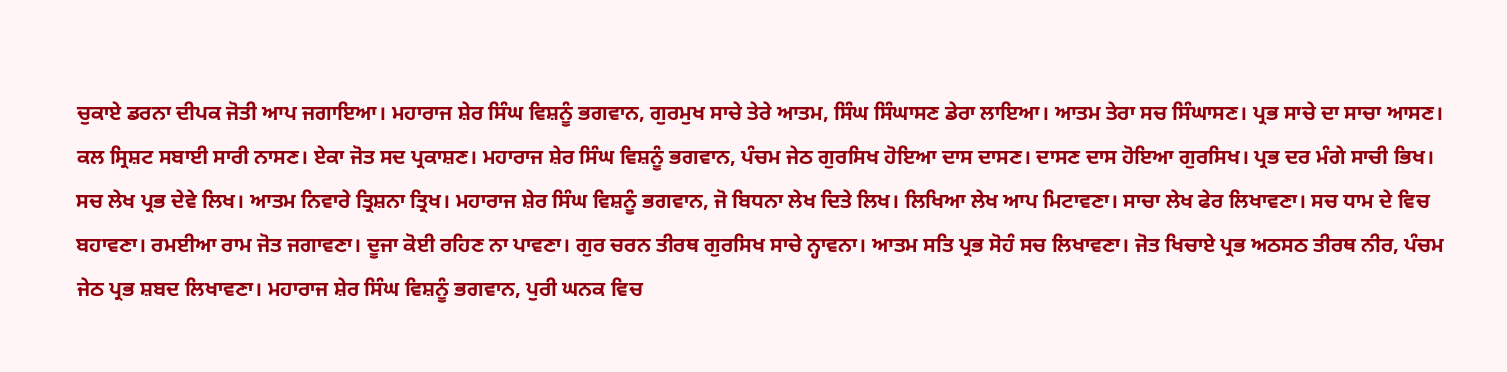ਚੁਕਾਏ ਡਰਨਾ ਦੀਪਕ ਜੋਤੀ ਆਪ ਜਗਾਇਆ। ਮਹਾਰਾਜ ਸ਼ੇਰ ਸਿੰਘ ਵਿਸ਼ਨੂੰ ਭਗਵਾਨ, ਗੁਰਮੁਖ ਸਾਚੇ ਤੇਰੇ ਆਤਮ, ਸਿੰਘ ਸਿੰਘਾਸਣ ਡੇਰਾ ਲਾਇਆ। ਆਤਮ ਤੇਰਾ ਸਚ ਸਿੰਘਾਸਣ। ਪ੍ਰਭ ਸਾਚੇ ਦਾ ਸਾਚਾ ਆਸਣ। ਕਲ ਸ੍ਰਿਸ਼ਟ ਸਬਾਈ ਸਾਰੀ ਨਾਸਣ। ਏਕਾ ਜੋਤ ਸਦ ਪ੍ਰਕਾਸ਼ਣ। ਮਹਾਰਾਜ ਸ਼ੇਰ ਸਿੰਘ ਵਿਸ਼ਨੂੰ ਭਗਵਾਨ, ਪੰਚਮ ਜੇਠ ਗੁਰਸਿਖ ਹੋਇਆ ਦਾਸ ਦਾਸਣ। ਦਾਸਣ ਦਾਸ ਹੋਇਆ ਗੁਰਸਿਖ। ਪ੍ਰਭ ਦਰ ਮੰਗੇ ਸਾਚੀ ਭਿਖ। ਸਚ ਲੇਖ ਪ੍ਰਭ ਦੇਵੇ ਲਿਖ। ਆਤਮ ਨਿਵਾਰੇ ਤ੍ਰਿਸ਼ਨਾ ਤ੍ਰਿਖ। ਮਹਾਰਾਜ ਸ਼ੇਰ ਸਿੰਘ ਵਿਸ਼ਨੂੰ ਭਗਵਾਨ, ਜੋ ਬਿਧਨਾ ਲੇਖ ਦਿਤੇ ਲਿਖ। ਲਿਖਿਆ ਲੇਖ ਆਪ ਮਿਟਾਵਣਾ। ਸਾਚਾ ਲੇਖ ਫੇਰ ਲਿਖਾਵਣਾ। ਸਚ ਧਾਮ ਦੇ ਵਿਚ ਬਹਾਵਣਾ। ਰਮਈਆ ਰਾਮ ਜੋਤ ਜਗਾਵਣਾ। ਦੂਜਾ ਕੋਈ ਰਹਿਣ ਨਾ ਪਾਵਣਾ। ਗੁਰ ਚਰਨ ਤੀਰਥ ਗੁਰਸਿਖ ਸਾਚੇ ਨ੍ਹਾਵਨਾ। ਆਤਮ ਸਤਿ ਪ੍ਰਭ ਸੋਹੰ ਸਚ ਲਿਖਾਵਣਾ। ਜੋਤ ਖਿਚਾਏ ਪ੍ਰਭ ਅਠਸਠ ਤੀਰਥ ਨੀਰ, ਪੰਚਮ ਜੇਠ ਪ੍ਰਭ ਸ਼ਬਦ ਲਿਖਾਵਣਾ। ਮਹਾਰਾਜ ਸ਼ੇਰ ਸਿੰਘ ਵਿਸ਼ਨੂੰ ਭਗਵਾਨ, ਪੁਰੀ ਘਨਕ ਵਿਚ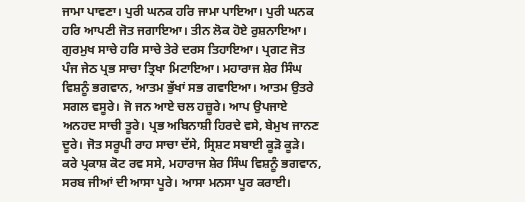ਜਾਮਾ ਪਾਵਣਾ। ਪੁਰੀ ਘਨਕ ਹਰਿ ਜਾਮਾ ਪਾਇਆ। ਪੁਰੀ ਘਨਕ ਹਰਿ ਆਪਣੀ ਜੋਤ ਜਗਾਇਆ। ਤੀਨ ਲੋਕ ਹੋਏ ਰੁਸ਼ਨਾਇਆ। ਗੁਰਮੁਖ ਸਾਚੇ ਹਰਿ ਸਾਚੇ ਤੇਰੇ ਦਰਸ ਤਿਹਾਇਆ। ਪ੍ਰਗਟ ਜੋਤ ਪੰਜ ਜੇਠ ਪ੍ਰਭ ਸਾਚਾ ਤ੍ਰਿਖਾ ਮਿਟਾਇਆ। ਮਹਾਰਾਜ ਸ਼ੇਰ ਸਿੰਘ ਵਿਸ਼ਨੂੰ ਭਗਵਾਨ, ਆਤਮ ਭੁੱਖਾਂ ਸਭ ਗਵਾਇਆ। ਆਤਮ ਉਤਰੇ ਸਗਲ ਵਸੂਰੇ। ਜੋ ਜਨ ਆਏ ਚਲ ਹਜ਼ੂਰੇ। ਆਪ ਉਪਜਾਏ ਅਨਹਦ ਸਾਚੀ ਤੂਰੇ। ਪ੍ਰਭ ਅਬਿਨਾਸ਼ੀ ਹਿਰਦੇ ਵਸੇ, ਬੇਮੁਖ ਜਾਨਣ ਦੂਰੇ। ਜੋਤ ਸਰੂਪੀ ਰਾਹ ਸਾਚਾ ਦੱਸੇ, ਸ੍ਰਿਸ਼ਟ ਸਬਾਈ ਕੂੜੋ ਕੂੜੇ। ਕਰੇ ਪ੍ਰਕਾਸ਼ ਕੋਟ ਰਵ ਸਸੇ, ਮਹਾਰਾਜ ਸ਼ੇਰ ਸਿੰਘ ਵਿਸ਼ਨੂੰ ਭਗਵਾਨ, ਸਰਬ ਜੀਆਂ ਦੀ ਆਸਾ ਪੂਰੇ। ਆਸਾ ਮਨਸਾ ਪੂਰ ਕਰਾਈ।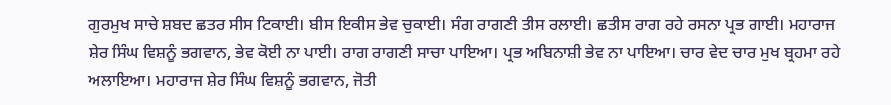ਗੁਰਮੁਖ ਸਾਚੇ ਸ਼ਬਦ ਛਤਰ ਸੀਸ ਟਿਕਾਈ। ਬੀਸ ਇਕੀਸ ਭੇਵ ਚੁਕਾਈ। ਸੰਗ ਰਾਗਣੀ ਤੀਸ ਰਲਾਈ। ਛਤੀਸ ਰਾਗ ਰਹੇ ਰਸਨਾ ਪ੍ਰਭ ਗਾਈ। ਮਹਾਰਾਜ ਸ਼ੇਰ ਸਿੰਘ ਵਿਸ਼ਨੂੰ ਭਗਵਾਨ, ਭੇਵ ਕੋਈ ਨਾ ਪਾਈ। ਰਾਗ ਰਾਗਣੀ ਸਾਚਾ ਪਾਇਆ। ਪ੍ਰਭ ਅਬਿਨਾਸ਼ੀ ਭੇਵ ਨਾ ਪਾਇਆ। ਚਾਰ ਵੇਦ ਚਾਰ ਮੁਖ ਬ੍ਰਹਮਾ ਰਹੇ ਅਲਾਇਆ। ਮਹਾਰਾਜ ਸ਼ੇਰ ਸਿੰਘ ਵਿਸ਼ਨੂੰ ਭਗਵਾਨ, ਜੋਤੀ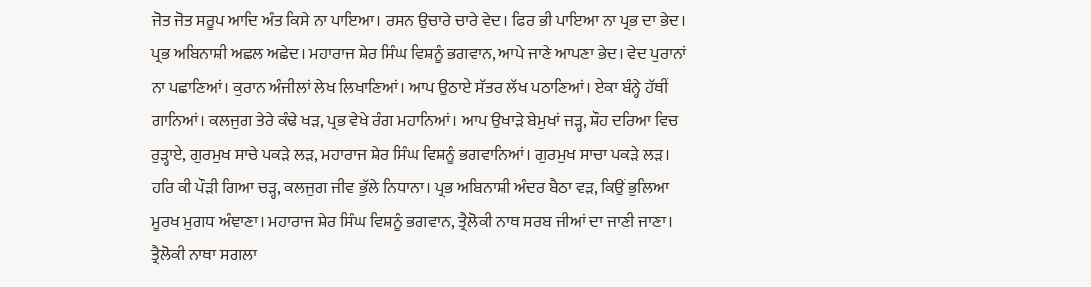ਜੋਤ ਜੋਤ ਸਰੂਪ ਆਦਿ ਅੰਤ ਕਿਸੇ ਨਾ ਪਾਇਆ। ਰਸਨ ਉਚਾਰੇ ਚਾਰੇ ਵੇਦ। ਫਿਰ ਭੀ ਪਾਇਆ ਨਾ ਪ੍ਰਭ ਦਾ ਭੇਦ। ਪ੍ਰਭ ਅਬਿਨਾਸ਼ੀ ਅਛਲ ਅਛੇਦ। ਮਹਾਰਾਜ ਸ਼ੇਰ ਸਿੰਘ ਵਿਸ਼ਨੂੰ ਭਗਵਾਨ, ਆਪੇ ਜਾਣੇ ਆਪਣਾ ਭੇਦ। ਵੇਦ ਪੁਰਾਨਾਂ ਨਾ ਪਛਾਣਿਆਂ। ਕੁਰਾਨ ਅੰਜੀਲਾਂ ਲੇਖ ਲਿਖਾਣਿਆਂ। ਆਪ ਉਠਾਏ ਸੱਤਰ ਲੱਖ ਪਠਾਣਿਆਂ। ਏਕਾ ਬੰਨ੍ਹੇ ਹੱਥੀਂ ਗਾਨਿਆਂ। ਕਲਜੁਗ ਤੇਰੇ ਕੰਢੇ ਖੜ, ਪ੍ਰਭ ਵੇਖੇ ਰੰਗ ਮਹਾਨਿਆਂ। ਆਪ ਉਖਾੜੇ ਬੇਮੁਖਾਂ ਜੜ੍ਹ, ਸ਼ੌਹ ਦਰਿਆ ਵਿਚ ਰੁੜ੍ਹਾਏ, ਗੁਰਮੁਖ ਸਾਚੇ ਪਕੜੇ ਲੜ, ਮਹਾਰਾਜ ਸ਼ੇਰ ਸਿੰਘ ਵਿਸ਼ਨੂੰ ਭਗਵਾਨਿਆਂ। ਗੁਰਮੁਖ ਸਾਚਾ ਪਕੜੇ ਲੜ। ਹਰਿ ਕੀ ਪੌੜੀ ਗਿਆ ਚੜ੍ਹ, ਕਲਜੁਗ ਜੀਵ ਭੁੱਲੇ ਨਿਧਾਨਾ। ਪ੍ਰਭ ਅਬਿਨਾਸ਼ੀ ਅੰਦਰ ਬੈਠਾ ਵੜ, ਕਿਉਂ ਭੁਲਿਆ ਮੂਰਖ ਮੁਗਧ ਅੰਞਾਣਾ। ਮਹਾਰਾਜ ਸ਼ੇਰ ਸਿੰਘ ਵਿਸ਼ਨੂੰ ਭਗਵਾਨ, ਤ੍ਰੈਲੋਕੀ ਨਾਥ ਸਰਬ ਜੀਆਂ ਦਾ ਜਾਣੀ ਜਾਣਾ। ਤ੍ਰੈਲੋਕੀ ਨਾਥਾ ਸਗਲਾ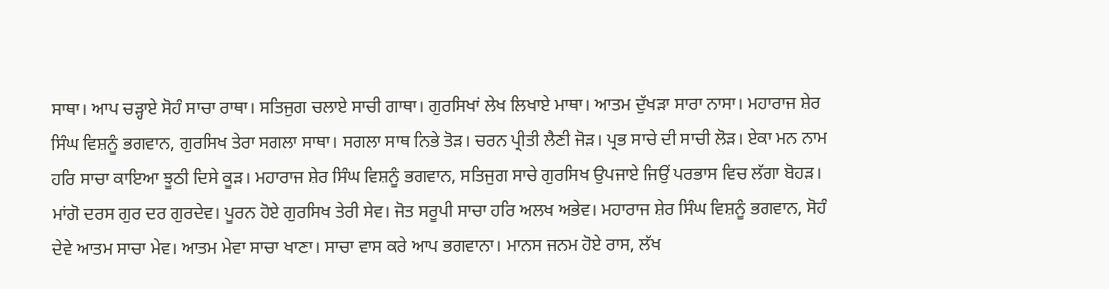ਸਾਥਾ। ਆਪ ਚੜ੍ਹਾਏ ਸੋਹੰ ਸਾਚਾ ਰਾਥਾ। ਸਤਿਜੁਗ ਚਲਾਏ ਸਾਚੀ ਗਾਥਾ। ਗੁਰਸਿਖਾਂ ਲੇਖ ਲਿਖਾਏ ਮਾਥਾ। ਆਤਮ ਦੁੱਖੜਾ ਸਾਰਾ ਨਾਸਾ। ਮਹਾਰਾਜ ਸ਼ੇਰ ਸਿੰਘ ਵਿਸ਼ਨੂੰ ਭਗਵਾਨ, ਗੁਰਸਿਖ ਤੇਰਾ ਸਗਲਾ ਸਾਥਾ। ਸਗਲਾ ਸਾਥ ਨਿਭੇ ਤੋੜ। ਚਰਨ ਪ੍ਰੀਤੀ ਲੈਣੀ ਜੋੜ। ਪ੍ਰਭ ਸਾਚੇ ਦੀ ਸਾਚੀ ਲੋੜ। ਏਕਾ ਮਨ ਨਾਮ ਹਰਿ ਸਾਚਾ ਕਾਇਆ ਝੂਠੀ ਦਿਸੇ ਕੂੜ। ਮਹਾਰਾਜ ਸ਼ੇਰ ਸਿੰਘ ਵਿਸ਼ਨੂੰ ਭਗਵਾਨ, ਸਤਿਜੁਗ ਸਾਚੇ ਗੁਰਸਿਖ ਉਪਜਾਏ ਜਿਉਂ ਪਰਭਾਸ ਵਿਚ ਲੱਗਾ ਬੋਹੜ। ਮਾਂਗੋ ਦਰਸ ਗੁਰ ਦਰ ਗੁਰਦੇਵ। ਪੂਰਨ ਹੋਏ ਗੁਰਸਿਖ ਤੇਰੀ ਸੇਵ। ਜੋਤ ਸਰੂਪੀ ਸਾਚਾ ਹਰਿ ਅਲਖ ਅਭੇਵ। ਮਹਾਰਾਜ ਸ਼ੇਰ ਸਿੰਘ ਵਿਸ਼ਨੂੰ ਭਗਵਾਨ, ਸੋਹੰ ਦੇਵੇ ਆਤਮ ਸਾਚਾ ਮੇਵ। ਆਤਮ ਮੇਵਾ ਸਾਚਾ ਖਾਣਾ। ਸਾਚਾ ਵਾਸ ਕਰੇ ਆਪ ਭਗਵਾਨਾ। ਮਾਨਸ ਜਨਮ ਹੋਏ ਰਾਸ, ਲੱਖ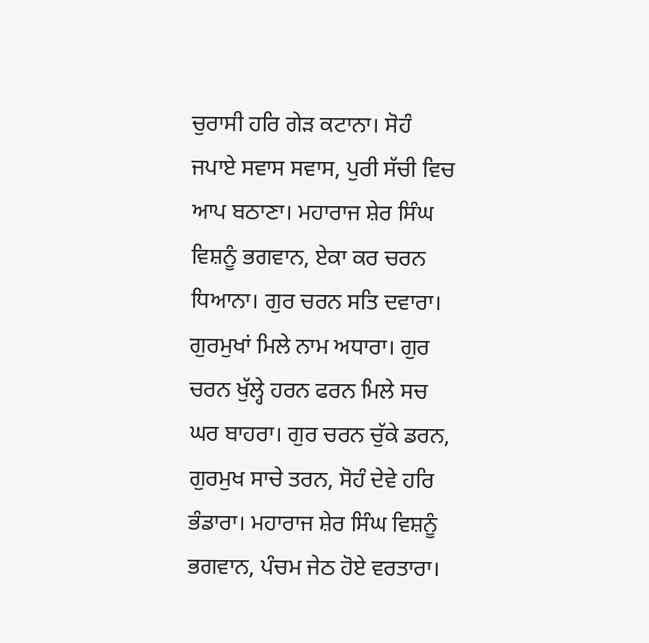ਚੁਰਾਸੀ ਹਰਿ ਗੇੜ ਕਟਾਨਾ। ਸੋਹੰ ਜਪਾਏ ਸਵਾਸ ਸਵਾਸ, ਪੁਰੀ ਸੱਚੀ ਵਿਚ ਆਪ ਬਠਾਣਾ। ਮਹਾਰਾਜ ਸ਼ੇਰ ਸਿੰਘ ਵਿਸ਼ਨੂੰ ਭਗਵਾਨ, ਏਕਾ ਕਰ ਚਰਨ ਧਿਆਨਾ। ਗੁਰ ਚਰਨ ਸਤਿ ਦਵਾਰਾ। ਗੁਰਮੁਖਾਂ ਮਿਲੇ ਨਾਮ ਅਧਾਰਾ। ਗੁਰ ਚਰਨ ਖੁੱਲ੍ਹੇ ਹਰਨ ਫਰਨ ਮਿਲੇ ਸਚ ਘਰ ਬਾਹਰਾ। ਗੁਰ ਚਰਨ ਚੁੱਕੇ ਡਰਨ, ਗੁਰਮੁਖ ਸਾਚੇ ਤਰਨ, ਸੋਹੰ ਦੇਵੇ ਹਰਿ ਭੰਡਾਰਾ। ਮਹਾਰਾਜ ਸ਼ੇਰ ਸਿੰਘ ਵਿਸ਼ਨੂੰ ਭਗਵਾਨ, ਪੰਚਮ ਜੇਠ ਹੋਏ ਵਰਤਾਰਾ।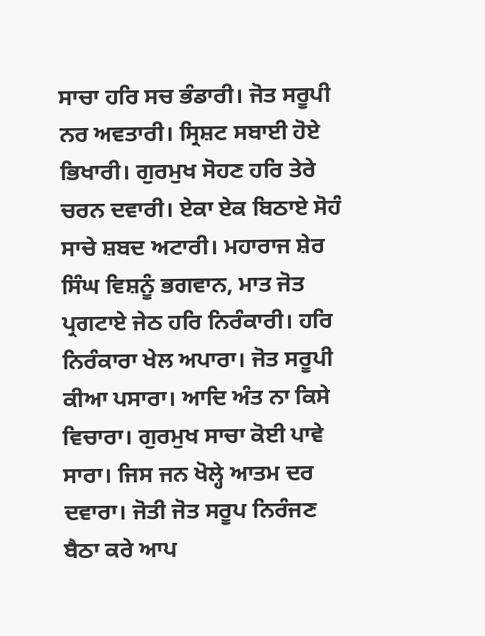ਸਾਚਾ ਹਰਿ ਸਚ ਭੰਡਾਰੀ। ਜੋਤ ਸਰੂਪੀ ਨਰ ਅਵਤਾਰੀ। ਸ੍ਰਿਸ਼ਟ ਸਬਾਈ ਹੋਏ ਭਿਖਾਰੀ। ਗੁਰਮੁਖ ਸੋਹਣ ਹਰਿ ਤੇਰੇ ਚਰਨ ਦਵਾਰੀ। ਏਕਾ ਏਕ ਬਿਠਾਏ ਸੋਹੰ ਸਾਚੇ ਸ਼ਬਦ ਅਟਾਰੀ। ਮਹਾਰਾਜ ਸ਼ੇਰ ਸਿੰਘ ਵਿਸ਼ਨੂੰ ਭਗਵਾਨ, ਮਾਤ ਜੋਤ ਪ੍ਰਗਟਾਏ ਜੇਠ ਹਰਿ ਨਿਰੰਕਾਰੀ। ਹਰਿ ਨਿਰੰਕਾਰਾ ਖੇਲ ਅਪਾਰਾ। ਜੋਤ ਸਰੂਪੀ ਕੀਆ ਪਸਾਰਾ। ਆਦਿ ਅੰਤ ਨਾ ਕਿਸੇ ਵਿਚਾਰਾ। ਗੁਰਮੁਖ ਸਾਚਾ ਕੋਈ ਪਾਵੇ ਸਾਰਾ। ਜਿਸ ਜਨ ਖੋਲ੍ਹੇ ਆਤਮ ਦਰ ਦਵਾਰਾ। ਜੋਤੀ ਜੋਤ ਸਰੂਪ ਨਿਰੰਜਣ ਬੈਠਾ ਕਰੇ ਆਪ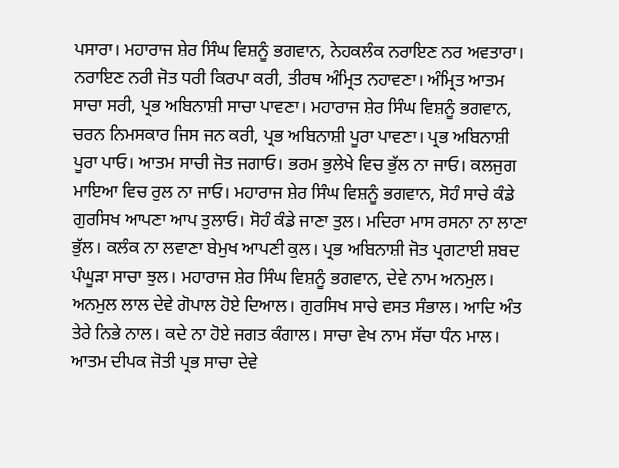ਪਸਾਰਾ। ਮਹਾਰਾਜ ਸ਼ੇਰ ਸਿੰਘ ਵਿਸ਼ਨੂੰ ਭਗਵਾਨ, ਨੇਹਕਲੰਕ ਨਰਾਇਣ ਨਰ ਅਵਤਾਰਾ। ਨਰਾਇਣ ਨਰੀ ਜੋਤ ਧਰੀ ਕਿਰਪਾ ਕਰੀ, ਤੀਰਥ ਅੰਮ੍ਰਿਤ ਨਹਾਵਣਾ। ਅੰਮ੍ਰਿਤ ਆਤਮ ਸਾਚਾ ਸਰੀ, ਪ੍ਰਭ ਅਬਿਨਾਸ਼ੀ ਸਾਚਾ ਪਾਵਣਾ। ਮਹਾਰਾਜ ਸ਼ੇਰ ਸਿੰਘ ਵਿਸ਼ਨੂੰ ਭਗਵਾਨ, ਚਰਨ ਨਿਮਸਕਾਰ ਜਿਸ ਜਨ ਕਰੀ, ਪ੍ਰਭ ਅਬਿਨਾਸ਼ੀ ਪੂਰਾ ਪਾਵਣਾ। ਪ੍ਰਭ ਅਬਿਨਾਸ਼ੀ ਪੂਰਾ ਪਾਓ। ਆਤਮ ਸਾਚੀ ਜੋਤ ਜਗਾਓ। ਭਰਮ ਭੁਲੇਖੇ ਵਿਚ ਭੁੱਲ ਨਾ ਜਾਓ। ਕਲਜੁਗ ਮਾਇਆ ਵਿਚ ਰੁਲ ਨਾ ਜਾਓ। ਮਹਾਰਾਜ ਸ਼ੇਰ ਸਿੰਘ ਵਿਸ਼ਨੂੰ ਭਗਵਾਨ, ਸੋਹੰ ਸਾਚੇ ਕੰਡੇ ਗੁਰਸਿਖ ਆਪਣਾ ਆਪ ਤੁਲਾਓ। ਸੋਹੰ ਕੰਡੇ ਜਾਣਾ ਤੁਲ। ਮਦਿਰਾ ਮਾਸ ਰਸਨਾ ਨਾ ਲਾਣਾ ਭੁੱਲ। ਕਲੰਕ ਨਾ ਲਵਾਣਾ ਬੇਮੁਖ ਆਪਣੀ ਕੁਲ। ਪ੍ਰਭ ਅਬਿਨਾਸ਼ੀ ਜੋਤ ਪ੍ਰਗਟਾਈ ਸ਼ਬਦ ਪੰਘੂੜਾ ਸਾਚਾ ਝੁਲ। ਮਹਾਰਾਜ ਸ਼ੇਰ ਸਿੰਘ ਵਿਸ਼ਨੂੰ ਭਗਵਾਨ, ਦੇਵੇ ਨਾਮ ਅਨਮੁਲ। ਅਨਮੁਲ ਲਾਲ ਦੇਵੇ ਗੋਪਾਲ ਹੋਏ ਦਿਆਲ। ਗੁਰਸਿਖ ਸਾਚੇ ਵਸਤ ਸੰਭਾਲ। ਆਦਿ ਅੰਤ ਤੇਰੇ ਨਿਭੇ ਨਾਲ। ਕਦੇ ਨਾ ਹੋਏ ਜਗਤ ਕੰਗਾਲ। ਸਾਚਾ ਵੇਖ ਨਾਮ ਸੱਚਾ ਧੰਨ ਮਾਲ। ਆਤਮ ਦੀਪਕ ਜੋਤੀ ਪ੍ਰਭ ਸਾਚਾ ਦੇਵੇ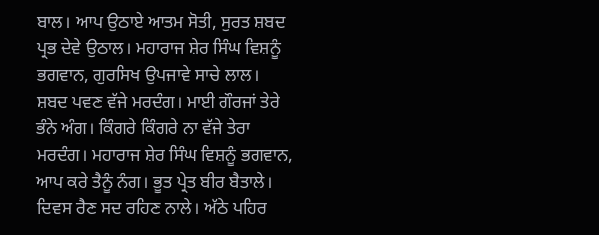ਬਾਲ। ਆਪ ਉਠਾਏ ਆਤਮ ਸੋਤੀ, ਸੁਰਤ ਸ਼ਬਦ ਪ੍ਰਭ ਦੇਵੇ ਉਠਾਲ। ਮਹਾਰਾਜ ਸ਼ੇਰ ਸਿੰਘ ਵਿਸ਼ਨੂੰ ਭਗਵਾਨ, ਗੁਰਸਿਖ ਉਪਜਾਵੇ ਸਾਚੇ ਲਾਲ। ਸ਼ਬਦ ਪਵਣ ਵੱਜੇ ਮਰਦੰਗ। ਮਾਈ ਗੌਰਜਾਂ ਤੇਰੇ ਭੰਨੇ ਅੰਗ। ਕਿੰਗਰੇ ਕਿੰਗਰੇ ਨਾ ਵੱਜੇ ਤੇਰਾ ਮਰਦੰਗ। ਮਹਾਰਾਜ ਸ਼ੇਰ ਸਿੰਘ ਵਿਸ਼ਨੂੰ ਭਗਵਾਨ, ਆਪ ਕਰੇ ਤੈਨੂੰ ਨੰਗ। ਭੂਤ ਪ੍ਰੇਤ ਬੀਰ ਬੈਤਾਲੇ। ਦਿਵਸ ਰੈਣ ਸਦ ਰਹਿਣ ਨਾਲੇ। ਅੱਠੇ ਪਹਿਰ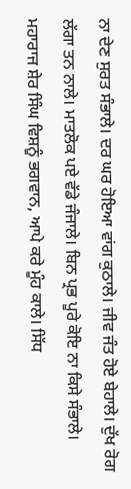ਨਾ ਦੇਣ ਸੁਰਤ ਸੰਭਾਲੇ। ਦਰ ਘਰ ਹੋਇਆ ਵਾਂਗ ਕੁਠਾਲੇ। ਜੀਵ ਜੰਤ ਹੋਏ ਬੇਹਾਲੇ। ਦੁੱਖ ਰੋਗ ਲੱਗਾ ਤਨ ਨਾਲੇ। ਮਾਤਲੋਕ ਪਏ ਵੱਡੇ ਜੰਜਾਲੇ। ਬਿਨ ਪ੍ਰਭ ਪੂਰੇ ਕੋਇ ਨਾ ਕਿਸੇ ਸੰਭਾਲੇ। ਮਹਾਰਾਜ ਸ਼ੇਰ ਸਿੰਘ ਵਿਸ਼ਨੂੰ ਭਗਵਾਨ, ਆਪੇ ਕਰੇ ਮੂੰਹ ਕਾਲੇ। ਸਿੱਧ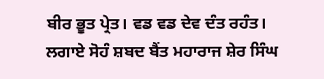ਬੀਰ ਭੂਤ ਪ੍ਰੇਤ। ਵਡ ਵਡ ਦੇਵ ਦੰਤ ਰਹੰਤ। ਲਗਾਏ ਸੋਹੰ ਸ਼ਬਦ ਬੈਂਤ ਮਹਾਰਾਜ ਸ਼ੇਰ ਸਿੰਘ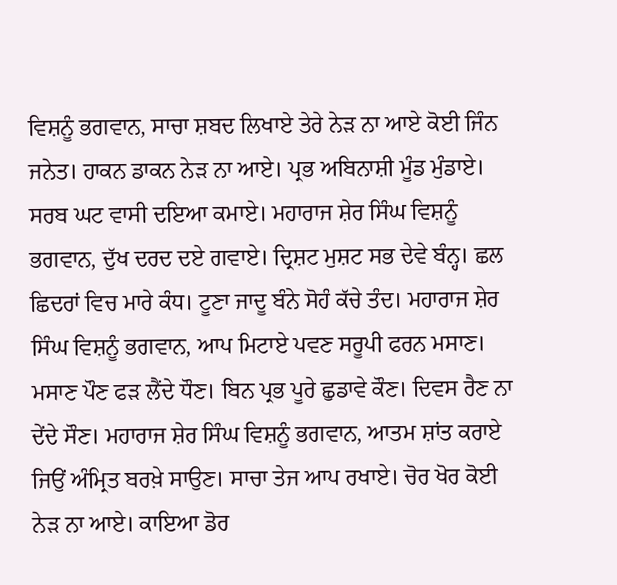ਵਿਸ਼ਨੂੰ ਭਗਵਾਨ, ਸਾਚਾ ਸ਼ਬਦ ਲਿਖਾਏ ਤੇਰੇ ਨੇੜ ਨਾ ਆਏ ਕੋਈ ਜਿੰਨ ਜਨੇਤ। ਹਾਕਨ ਡਾਕਨ ਨੇੜ ਨਾ ਆਏ। ਪ੍ਰਭ ਅਬਿਨਾਸ਼ੀ ਮੂੰਡ ਮੁੰਡਾਏ। ਸਰਬ ਘਟ ਵਾਸੀ ਦਇਆ ਕਮਾਏ। ਮਹਾਰਾਜ ਸ਼ੇਰ ਸਿੰਘ ਵਿਸ਼ਨੂੰ ਭਗਵਾਨ, ਦੁੱਖ ਦਰਦ ਦਏ ਗਵਾਏ। ਦ੍ਰਿਸ਼ਟ ਮੁਸ਼ਟ ਸਭ ਦੇਵੇ ਬੰਨ੍ਹ। ਛਲ ਛਿਦਰਾਂ ਵਿਚ ਮਾਰੇ ਕੰਧ। ਟੂਣਾ ਜਾਦੂ ਬੰਨੇ ਸੋਹੰ ਕੱਚੇ ਤੰਦ। ਮਹਾਰਾਜ ਸ਼ੇਰ ਸਿੰਘ ਵਿਸ਼ਨੂੰ ਭਗਵਾਨ, ਆਪ ਮਿਟਾਏ ਪਵਣ ਸਰੂਪੀ ਫਰਨ ਮਸਾਣ। ਮਸਾਣ ਪੌਣ ਫੜ ਲੈਂਦੇ ਧੌਣ। ਬਿਨ ਪ੍ਰਭ ਪੂਰੇ ਛੁਡਾਵੇ ਕੌਣ। ਦਿਵਸ ਰੈਣ ਨਾ ਦੇਂਦੇ ਸੌਣ। ਮਹਾਰਾਜ ਸ਼ੇਰ ਸਿੰਘ ਵਿਸ਼ਨੂੰ ਭਗਵਾਨ, ਆਤਮ ਸ਼ਾਂਤ ਕਰਾਏ ਜਿਉਂ ਅੰਮ੍ਰਿਤ ਬਰਖ਼ੇ ਸਾਉਣ। ਸਾਚਾ ਤੇਜ ਆਪ ਰਖਾਏ। ਚੋਰ ਖੋਰ ਕੋਈ ਨੇੜ ਨਾ ਆਏ। ਕਾਇਆ ਡੋਰ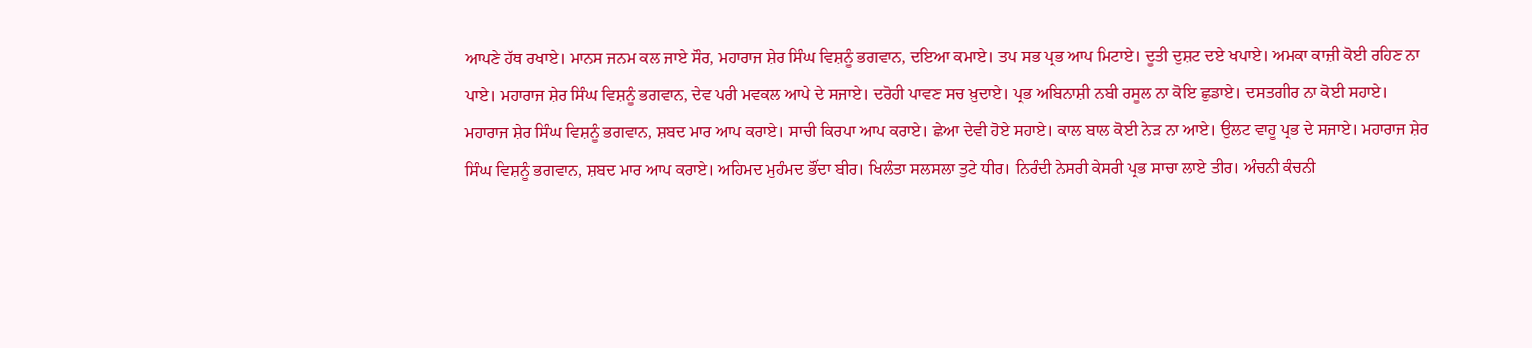ਆਪਣੇ ਹੱਥ ਰਖਾਏ। ਮਾਨਸ ਜਨਮ ਕਲ ਜਾਏ ਸੌਰ, ਮਹਾਰਾਜ ਸ਼ੇਰ ਸਿੰਘ ਵਿਸ਼ਨੂੰ ਭਗਵਾਨ, ਦਇਆ ਕਮਾਏ। ਤਪ ਸਭ ਪ੍ਰਭ ਆਪ ਮਿਟਾਏ। ਦੂਤੀ ਦੁਸ਼ਟ ਦਏ ਖਪਾਏ। ਅਮਕਾ ਕਾਜ਼ੀ ਕੋਈ ਰਹਿਣ ਨਾ ਪਾਏ। ਮਹਾਰਾਜ ਸ਼ੇਰ ਸਿੰਘ ਵਿਸ਼ਨੂੰ ਭਗਵਾਨ, ਦੇਵ ਪਰੀ ਮਵਕਲ ਆਪੇ ਦੇ ਸਜਾਏ। ਦਰੋਹੀ ਪਾਵਣ ਸਚ ਖ਼ੁਦਾਏ। ਪ੍ਰਭ ਅਬਿਨਾਸ਼ੀ ਨਬੀ ਰਸੂਲ ਨਾ ਕੋਇ ਛੁਡਾਏ। ਦਸਤਗੀਰ ਨਾ ਕੋਈ ਸਹਾਏ। ਮਹਾਰਾਜ ਸ਼ੇਰ ਸਿੰਘ ਵਿਸ਼ਨੂੰ ਭਗਵਾਨ, ਸ਼ਬਦ ਮਾਰ ਆਪ ਕਰਾਏ। ਸਾਚੀ ਕਿਰਪਾ ਆਪ ਕਰਾਏ। ਛੇਆ ਦੇਵੀ ਹੋਏ ਸਹਾਏ। ਕਾਲ ਬਾਲ ਕੋਈ ਨੇੜ ਨਾ ਆਏ। ਉਲਟ ਵਾਹੂ ਪ੍ਰਭ ਦੇ ਸਜਾਏ। ਮਹਾਰਾਜ ਸ਼ੇਰ ਸਿੰਘ ਵਿਸ਼ਨੂੰ ਭਗਵਾਨ, ਸ਼ਬਦ ਮਾਰ ਆਪ ਕਰਾਏ। ਅਹਿਮਦ ਮੁਹੰਮਦ ਭੌਂਦਾ ਬੀਰ। ਖਿਲੰਤਾ ਸਲਸਲਾ ਤੁਟੇ ਧੀਰ। ਨਿਰੰਦੀ ਨੇਸਰੀ ਕੇਸਰੀ ਪ੍ਰਭ ਸਾਚਾ ਲਾਏ ਤੀਰ। ਅੰਚਨੀ ਕੰਚਨੀ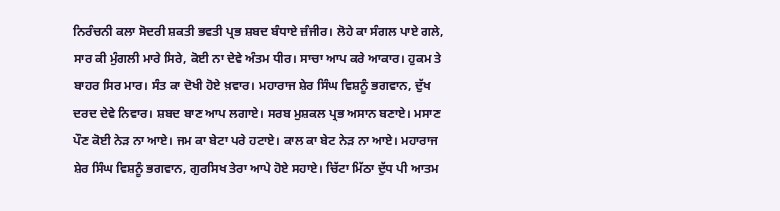ਨਿਰੰਚਨੀ ਕਲਾ ਸੋਦਰੀ ਸ਼ਕਤੀ ਭਵਤੀ ਪ੍ਰਭ ਸ਼ਬਦ ਬੰਧਾਏ ਜ਼ੰਜੀਰ। ਲੋਹੇ ਕਾ ਸੰਗਲ ਪਾਏ ਗਲੇ, ਸਾਰ ਕੀ ਮੁੰਗਲੀ ਮਾਰੇ ਸਿਰੇ, ਕੋਈ ਨਾ ਦੇਵੇ ਅੰਤਮ ਧੀਰ। ਸਾਚਾ ਆਪ ਕਰੇ ਆਕਾਰ। ਹੁਕਮ ਤੇ ਬਾਹਰ ਸਿਰ ਮਾਰ। ਸੰਤ ਕਾ ਦੋਖੀ ਹੋਏ ਖ਼ਵਾਰ। ਮਹਾਰਾਜ ਸ਼ੇਰ ਸਿੰਘ ਵਿਸ਼ਨੂੰ ਭਗਵਾਨ, ਦੁੱਖ ਦਰਦ ਦੇਵੇ ਨਿਵਾਰ। ਸ਼ਬਦ ਬਾਣ ਆਪ ਲਗਾਏ। ਸਰਬ ਮੁਸ਼ਕਲ ਪ੍ਰਭ ਅਸਾਨ ਬਣਾਏ। ਮਸਾਣ ਪੌਣ ਕੋਈ ਨੇੜ ਨਾ ਆਏ। ਜਮ ਕਾ ਬੇਟਾ ਪਰੇ ਹਟਾਏ। ਕਾਲ ਕਾ ਬੇਟ ਨੇੜ ਨਾ ਆਏ। ਮਹਾਰਾਜ ਸ਼ੇਰ ਸਿੰਘ ਵਿਸ਼ਨੂੰ ਭਗਵਾਨ, ਗੁਰਸਿਖ ਤੇਰਾ ਆਪੇ ਹੋਏ ਸਹਾਏ। ਚਿੱਟਾ ਮਿੱਠਾ ਦੁੱਧ ਪੀ ਆਤਮ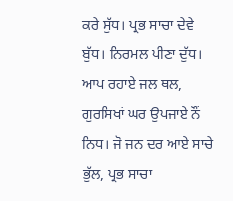ਕਰੇ ਸੁੱਧ। ਪ੍ਰਭ ਸਾਚਾ ਦੇਵੇ ਬੁੱਧ। ਨਿਰਮਲ ਪੀਣਾ ਦੁੱਧ। ਆਪ ਰਹਾਏ ਜਲ ਥਲ, ਗੁਰਸਿਖਾਂ ਘਰ ਉਪਜਾਏ ਨੌਂ ਨਿਧ। ਜੋ ਜਨ ਦਰ ਆਏ ਸਾਚੇ ਭੁੱਲ, ਪ੍ਰਭ ਸਾਚਾ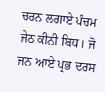ਚਰਨ ਲਗਾਏ ਪੰਚਮ ਜੇਠ ਕੀਨੀ ਬਿਧ। ਜੋ ਜਨ ਆਏ ਪ੍ਰਭ ਦਰਸ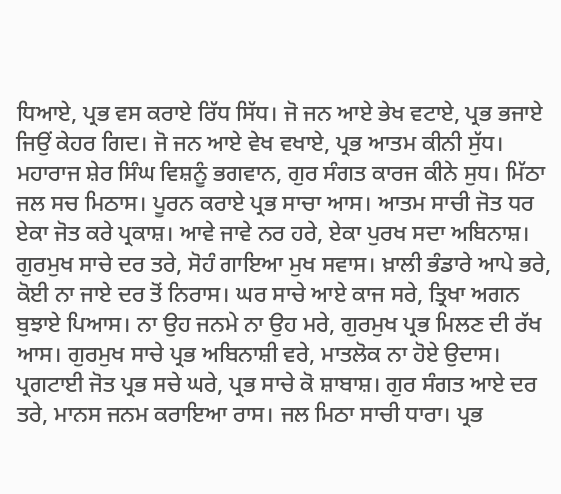ਧਿਆਏ, ਪ੍ਰਭ ਵਸ ਕਰਾਏ ਰਿੱਧ ਸਿੱਧ। ਜੋ ਜਨ ਆਏ ਭੇਖ ਵਟਾਏ, ਪ੍ਰਭ ਭਜਾਏ ਜਿਉਂ ਕੇਹਰ ਗਿਦ। ਜੋ ਜਨ ਆਏ ਵੇਖ ਵਖਾਏ, ਪ੍ਰਭ ਆਤਮ ਕੀਨੀ ਸੁੱਧ। ਮਹਾਰਾਜ ਸ਼ੇਰ ਸਿੰਘ ਵਿਸ਼ਨੂੰ ਭਗਵਾਨ, ਗੁਰ ਸੰਗਤ ਕਾਰਜ ਕੀਨੇ ਸੁਧ। ਮਿੱਠਾ ਜਲ ਸਚ ਮਿਠਾਸ। ਪੂਰਨ ਕਰਾਏ ਪ੍ਰਭ ਸਾਚਾ ਆਸ। ਆਤਮ ਸਾਚੀ ਜੋਤ ਧਰ ਏਕਾ ਜੋਤ ਕਰੇ ਪ੍ਰਕਾਸ਼। ਆਵੇ ਜਾਵੇ ਨਰ ਹਰੇ, ਏਕਾ ਪੁਰਖ ਸਦਾ ਅਬਿਨਾਸ਼। ਗੁਰਮੁਖ ਸਾਚੇ ਦਰ ਤਰੇ, ਸੋਹੰ ਗਾਇਆ ਮੁਖ ਸਵਾਸ। ਖ਼ਾਲੀ ਭੰਡਾਰੇ ਆਪੇ ਭਰੇ, ਕੋਈ ਨਾ ਜਾਏ ਦਰ ਤੋਂ ਨਿਰਾਸ। ਘਰ ਸਾਚੇ ਆਏ ਕਾਜ ਸਰੇ, ਤ੍ਰਿਖਾ ਅਗਨ ਬੁਝਾਏ ਪਿਆਸ। ਨਾ ਉਹ ਜਨਮੇ ਨਾ ਉਹ ਮਰੇ, ਗੁਰਮੁਖ ਪ੍ਰਭ ਮਿਲਣ ਦੀ ਰੱਖ ਆਸ। ਗੁਰਮੁਖ ਸਾਚੇ ਪ੍ਰਭ ਅਬਿਨਾਸ਼ੀ ਵਰੇ, ਮਾਤਲੋਕ ਨਾ ਹੋਏ ਉਦਾਸ। ਪ੍ਰਗਟਾਈ ਜੋਤ ਪ੍ਰਭ ਸਚੇ ਘਰੇ, ਪ੍ਰਭ ਸਾਚੇ ਕੋ ਸ਼ਾਬਾਸ਼। ਗੁਰ ਸੰਗਤ ਆਏ ਦਰ ਤਰੇ, ਮਾਨਸ ਜਨਮ ਕਰਾਇਆ ਰਾਸ। ਜਲ ਮਿਠਾ ਸਾਚੀ ਧਾਰਾ। ਪ੍ਰਭ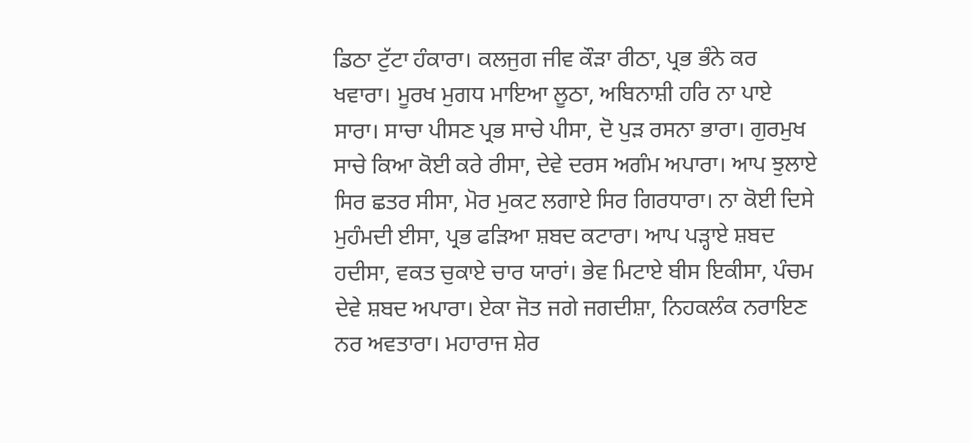ਡਿਠਾ ਟੁੱਟਾ ਹੰਕਾਰਾ। ਕਲਜੁਗ ਜੀਵ ਕੌੜਾ ਰੀਠਾ, ਪ੍ਰਭ ਭੰਨੇ ਕਰ ਖਵਾਰਾ। ਮੂਰਖ ਮੁਗਧ ਮਾਇਆ ਲੂਠਾ, ਅਬਿਨਾਸ਼ੀ ਹਰਿ ਨਾ ਪਾਏ ਸਾਰਾ। ਸਾਚਾ ਪੀਸਣ ਪ੍ਰਭ ਸਾਚੇ ਪੀਸਾ, ਦੋ ਪੁੜ ਰਸਨਾ ਭਾਰਾ। ਗੁਰਮੁਖ ਸਾਚੇ ਕਿਆ ਕੋਈ ਕਰੇ ਰੀਸਾ, ਦੇਵੇ ਦਰਸ ਅਗੰਮ ਅਪਾਰਾ। ਆਪ ਝੁਲਾਏ ਸਿਰ ਛਤਰ ਸੀਸਾ, ਮੋਰ ਮੁਕਟ ਲਗਾਏ ਸਿਰ ਗਿਰਧਾਰਾ। ਨਾ ਕੋਈ ਦਿਸੇ ਮੁਹੰਮਦੀ ਈਸਾ, ਪ੍ਰਭ ਫੜਿਆ ਸ਼ਬਦ ਕਟਾਰਾ। ਆਪ ਪੜ੍ਹਾਏ ਸ਼ਬਦ ਹਦੀਸਾ, ਵਕਤ ਚੁਕਾਏ ਚਾਰ ਯਾਰਾਂ। ਭੇਵ ਮਿਟਾਏ ਬੀਸ ਇਕੀਸਾ, ਪੰਚਮ ਦੇਵੇ ਸ਼ਬਦ ਅਪਾਰਾ। ਏਕਾ ਜੋਤ ਜਗੇ ਜਗਦੀਸ਼ਾ, ਨਿਹਕਲੰਕ ਨਰਾਇਣ ਨਰ ਅਵਤਾਰਾ। ਮਹਾਰਾਜ ਸ਼ੇਰ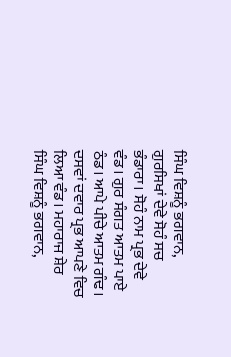ਸਿੰਘ ਵਿਸ਼ਨੂੰ ਭਗਵਾਨ, ਗੁਰਸਿਖਾਂ ਦੇਵੇ ਸੋਹੰ ਸਚ ਭੰਡਾਰਾ। ਸੋਹੰ ਨਾਮ ਪ੍ਰਭ ਦੇਵੇ ਵੰਡ। ਗੁਰ ਸੰਗਤ ਆਤਮ ਪਾਏ ਠੰਡ। ਆਪੇ ਪੀਚੇ ਆਤਮ ਗੰਢ। ਦਸਵਾਂ ਦਵਾਰ ਪ੍ਰਭ ਆਪਣੇ ਵਿਚ ਲਿਆ ਵੰਡ। ਮਹਾਰਾਜ ਸ਼ੇਰ ਸਿੰਘ ਵਿਸ਼ਨੂੰ ਭਗਵਾਨ,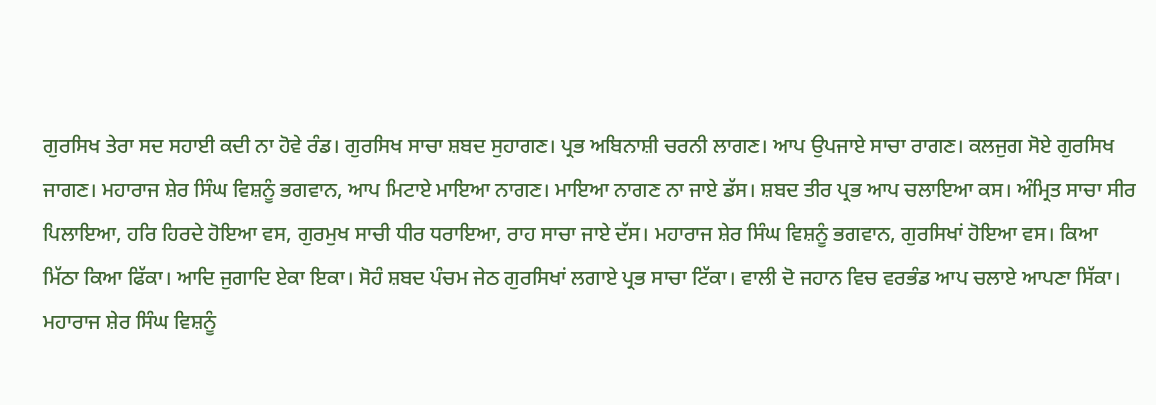ਗੁਰਸਿਖ ਤੇਰਾ ਸਦ ਸਹਾਈ ਕਦੀ ਨਾ ਹੋਵੇ ਰੰਡ। ਗੁਰਸਿਖ ਸਾਚਾ ਸ਼ਬਦ ਸੁਹਾਗਣ। ਪ੍ਰਭ ਅਬਿਨਾਸ਼ੀ ਚਰਨੀ ਲਾਗਣ। ਆਪ ਉਪਜਾਏ ਸਾਚਾ ਰਾਗਣ। ਕਲਜੁਗ ਸੋਏ ਗੁਰਸਿਖ ਜਾਗਣ। ਮਹਾਰਾਜ ਸ਼ੇਰ ਸਿੰਘ ਵਿਸ਼ਨੂੰ ਭਗਵਾਨ, ਆਪ ਮਿਟਾਏ ਮਾਇਆ ਨਾਗਣ। ਮਾਇਆ ਨਾਗਣ ਨਾ ਜਾਏ ਡੱਸ। ਸ਼ਬਦ ਤੀਰ ਪ੍ਰਭ ਆਪ ਚਲਾਇਆ ਕਸ। ਅੰਮ੍ਰਿਤ ਸਾਚਾ ਸੀਰ ਪਿਲਾਇਆ, ਹਰਿ ਹਿਰਦੇ ਹੋਇਆ ਵਸ, ਗੁਰਮੁਖ ਸਾਚੀ ਧੀਰ ਧਰਾਇਆ, ਰਾਹ ਸਾਚਾ ਜਾਏ ਦੱਸ। ਮਹਾਰਾਜ ਸ਼ੇਰ ਸਿੰਘ ਵਿਸ਼ਨੂੰ ਭਗਵਾਨ, ਗੁਰਸਿਖਾਂ ਹੋਇਆ ਵਸ। ਕਿਆ ਮਿੱਠਾ ਕਿਆ ਫਿੱਕਾ। ਆਦਿ ਜੁਗਾਦਿ ਏਕਾ ਇਕਾ। ਸੋਹੰ ਸ਼ਬਦ ਪੰਚਮ ਜੇਠ ਗੁਰਸਿਖਾਂ ਲਗਾਏ ਪ੍ਰਭ ਸਾਚਾ ਟਿੱਕਾ। ਵਾਲੀ ਦੋ ਜਹਾਨ ਵਿਚ ਵਰਭੰਡ ਆਪ ਚਲਾਏ ਆਪਣਾ ਸਿੱਕਾ। ਮਹਾਰਾਜ ਸ਼ੇਰ ਸਿੰਘ ਵਿਸ਼ਨੂੰ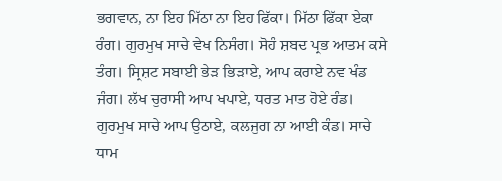ਭਗਵਾਨ, ਨਾ ਇਹ ਮਿੱਠਾ ਨਾ ਇਹ ਫਿੱਕਾ। ਮਿੱਠਾ ਫਿੱਕਾ ਏਕਾ ਰੰਗ। ਗੁਰਮੁਖ ਸਾਚੇ ਵੇਖ ਨਿਸੰਗ। ਸੋਹੰ ਸ਼ਬਦ ਪ੍ਰਭ ਆਤਮ ਕਸੇ ਤੰਗ। ਸ੍ਰਿਸ਼ਟ ਸਬਾਈ ਭੇੜ ਭਿੜਾਏ, ਆਪ ਕਰਾਏ ਨਵ ਖੰਡ ਜੰਗ। ਲੱਖ ਚੁਰਾਸੀ ਆਪ ਖਪਾਏ, ਧਰਤ ਮਾਤ ਹੋਏ ਰੰਡ। ਗੁਰਮੁਖ ਸਾਚੇ ਆਪ ਉਠਾਏ, ਕਲਜੁਗ ਨਾ ਆਈ ਕੰਡ। ਸਾਚੇ ਧਾਮ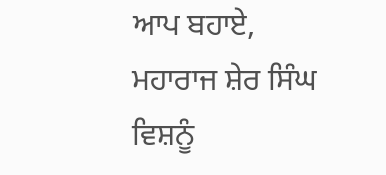ਆਪ ਬਹਾਏ, ਮਹਾਰਾਜ ਸ਼ੇਰ ਸਿੰਘ ਵਿਸ਼ਨੂੰ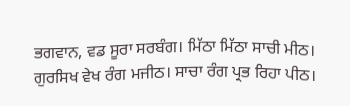ਭਗਵਾਨ, ਵਡ ਸੂਰਾ ਸਰਬੰਗ। ਮਿੱਠਾ ਮਿੱਠਾ ਸਾਚੀ ਮੀਠ। ਗੁਰਸਿਖ ਵੇਖ ਰੰਗ ਮਜੀਠ। ਸਾਚਾ ਰੰਗ ਪ੍ਰਭ ਰਿਹਾ ਪੀਠ।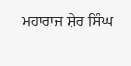ਮਹਾਰਾਜ ਸ਼ੇਰ ਸਿੰਘ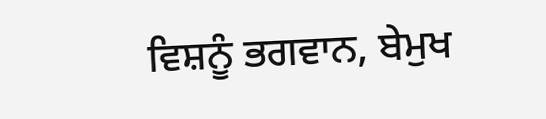ਵਿਸ਼ਨੂੰ ਭਗਵਾਨ, ਬੇਮੁਖ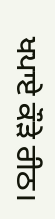ਖਪਾਏ ਕੌੜੇ ਰੀਠ।